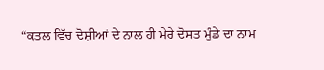“ਕਤਲ ਵਿੱਚ ਦੋਸ਼ੀਆਂ ਦੇ ਨਾਲ ਹੀ ਮੇਰੇ ਦੋਸਤ ਮੁੰਡੇ ਦਾ ਨਾਮ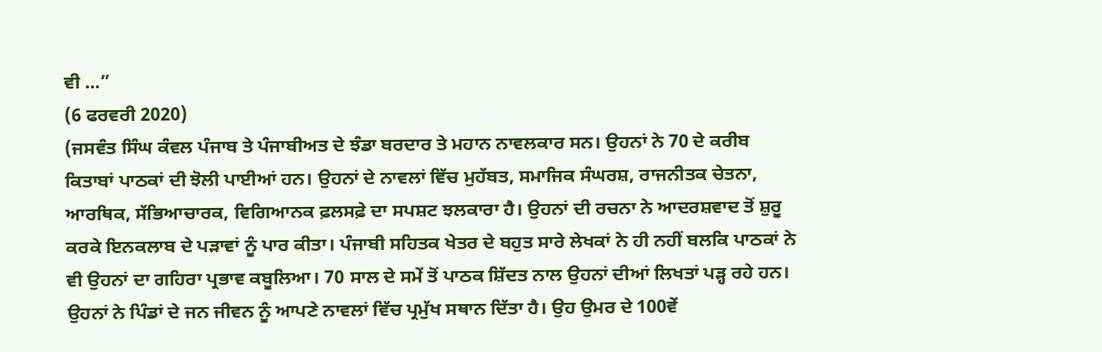ਵੀ ...”
(6 ਫਰਵਰੀ 2020)
(ਜਸਵੰਤ ਸਿੰਘ ਕੰਵਲ ਪੰਜਾਬ ਤੇ ਪੰਜਾਬੀਅਤ ਦੇ ਝੰਡਾ ਬਰਦਾਰ ਤੇ ਮਹਾਨ ਨਾਵਲਕਾਰ ਸਨ। ਉਹਨਾਂ ਨੇ 70 ਦੇ ਕਰੀਬ ਕਿਤਾਬਾਂ ਪਾਠਕਾਂ ਦੀ ਝੋਲੀ ਪਾਈਆਂ ਹਨ। ਉਹਨਾਂ ਦੇ ਨਾਵਲਾਂ ਵਿੱਚ ਮੁਹੱਬਤ, ਸਮਾਜਿਕ ਸੰਘਰਸ਼, ਰਾਜਨੀਤਕ ਚੇਤਨਾ, ਆਰਥਿਕ, ਸੱਭਿਆਚਾਰਕ, ਵਿਗਿਆਨਕ ਫ਼ਲਸਫ਼ੇ ਦਾ ਸਪਸ਼ਟ ਝਲਕਾਰਾ ਹੈ। ਉਹਨਾਂ ਦੀ ਰਚਨਾ ਨੇ ਆਦਰਸ਼ਵਾਦ ਤੋਂ ਸ਼ੁਰੂ ਕਰਕੇ ਇਨਕਲਾਬ ਦੇ ਪੜਾਵਾਂ ਨੂੰ ਪਾਰ ਕੀਤਾ। ਪੰਜਾਬੀ ਸਹਿਤਕ ਖੇਤਰ ਦੇ ਬਹੁਤ ਸਾਰੇ ਲੇਖਕਾਂ ਨੇ ਹੀ ਨਹੀਂ ਬਲਕਿ ਪਾਠਕਾਂ ਨੇ ਵੀ ਉਹਨਾਂ ਦਾ ਗਹਿਰਾ ਪ੍ਰਭਾਵ ਕਬੂਲਿਆ। 70 ਸਾਲ ਦੇ ਸਮੇਂ ਤੋਂ ਪਾਠਕ ਸ਼ਿੱਦਤ ਨਾਲ ਉਹਨਾਂ ਦੀਆਂ ਲਿਖਤਾਂ ਪੜ੍ਹ ਰਹੇ ਹਨ। ਉਹਨਾਂ ਨੇ ਪਿੰਡਾਂ ਦੇ ਜਨ ਜੀਵਨ ਨੂੰ ਆਪਣੇ ਨਾਵਲਾਂ ਵਿੱਚ ਪ੍ਰਮੁੱਖ ਸਥਾਨ ਦਿੱਤਾ ਹੈ। ਉਹ ਉਮਰ ਦੇ 100ਵੇਂ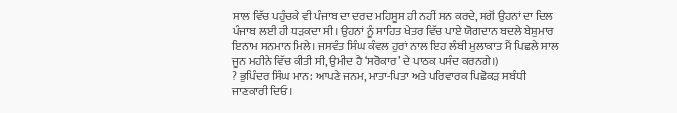ਸਾਲ ਵਿੱਚ ਪਹੁੰਚਕੇ ਵੀ ਪੰਜਾਬ ਦਾ ਦਰਦ ਮਹਿਸੂਸ ਹੀ ਨਹੀਂ ਸਨ ਕਰਦੇ, ਸਗੋਂ ਉਹਨਾਂ ਦਾ ਦਿਲ ਪੰਜਾਬ ਲਈ ਹੀ ਧੜਕਦਾ ਸੀ। ਉਹਨਾਂ ਨੂੰ ਸਾਹਿਤ ਖੇਤਰ ਵਿੱਚ ਪਾਏ ਯੋਗਦਾਨ ਬਦਲੇ ਬੇਸ਼ੁਮਾਰ ਇਨਾਮ ਸਨਮਾਨ ਮਿਲੇ। ਜਸਵੰਤ ਸਿੰਘ ਕੰਵਲ ਹੁਰਾਂ ਨਾਲ ਇਹ ਲੰਬੀ ਮੁਲਾਕਾਤ ਮੈਂ ਪਿਛਲੇ ਸਾਲ ਜੂਨ ਮਹੀਨੇ ਵਿੱਚ ਕੀਤੀ ਸੀ, ਉਮੀਦ ਹੈ ‘ਸਰੋਕਾਰ’ ਦੇ ਪਾਠਕ ਪਸੰਦ ਕਰਨਗੇ।)
? ਭੁਪਿੰਦਰ ਸਿੰਘ ਮਾਨ: ਆਪਣੇ ਜਨਮ, ਮਾਤਾ-ਪਿਤਾ ਅਤੇ ਪਰਿਵਾਰਕ ਪਿਛੋਕੜ ਸਬੰਧੀ ਜਾਣਕਾਰੀ ਦਿਓ।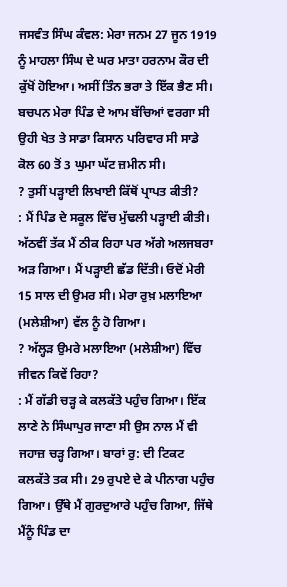ਜਸਵੰਤ ਸਿੰਘ ਕੰਵਲ: ਮੇਰਾ ਜਨਮ 27 ਜੂਨ 1919 ਨੂੰ ਮਾਹਲਾ ਸਿੰਘ ਦੇ ਘਰ ਮਾਤਾ ਹਰਨਾਮ ਕੌਰ ਦੀ ਕੁੱਖੋਂ ਹੋਇਆ। ਅਸੀਂ ਤਿੰਨ ਭਰਾ ਤੇ ਇੱਕ ਭੈਣ ਸੀ। ਬਚਪਨ ਮੇਰਾ ਪਿੰਡ ਦੇ ਆਮ ਬੱਚਿਆਂ ਵਰਗਾ ਸੀ ਉਹੀ ਖੇਤ ਤੇ ਸਾਡਾ ਕਿਸਾਨ ਪਰਿਵਾਰ ਸੀ ਸਾਡੇ ਕੋਲ 60 ਤੋਂ 3 ਘੁਮਾ ਘੱਟ ਜ਼ਮੀਨ ਸੀ।
? ਤੁਸੀਂ ਪੜ੍ਹਾਈ ਲਿਖਾਈ ਕਿੱਥੋਂ ਪ੍ਰਾਪਤ ਕੀਤੀ?
: ਮੈਂ ਪਿੰਡ ਦੇ ਸਕੂਲ ਵਿੱਚ ਮੁੱਢਲੀ ਪੜ੍ਹਾਈ ਕੀਤੀ। ਅੱਠਵੀਂ ਤੱਕ ਮੈਂ ਠੀਕ ਰਿਹਾ ਪਰ ਅੱਗੇ ਅਲਜਬਰਾ ਅੜ ਗਿਆ। ਮੈਂ ਪੜ੍ਹਾਈ ਛੱਡ ਦਿੱਤੀ। ਓਦੋਂ ਮੇਰੀ 15 ਸਾਲ ਦੀ ਉਮਰ ਸੀ। ਮੇਰਾ ਰੁਖ਼ ਮਲਾਇਆ (ਮਲੇਸ਼ੀਆ) ਵੱਲ ਨੂੰ ਹੋ ਗਿਆ।
? ਅੱਲ੍ਹੜ ਉਮਰੇ ਮਲਾਇਆ (ਮਲੇਸ਼ੀਆ) ਵਿੱਚ ਜੀਵਨ ਕਿਵੇਂ ਰਿਹਾ?
: ਮੈਂ ਗੱਡੀ ਚੜ੍ਹ ਕੇ ਕਲਕੱਤੇ ਪਹੁੰਚ ਗਿਆ। ਇੱਕ ਲਾਣੇ ਨੇ ਸਿੰਘਾਪੁਰ ਜਾਣਾ ਸੀ ਉਸ ਨਾਲ ਮੈਂ ਵੀ ਜਹਾਜ਼ ਚੜ੍ਹ ਗਿਆ। ਬਾਰਾਂ ਰੁ: ਦੀ ਟਿਕਟ ਕਲਕੱਤੇ ਤਕ ਸੀ। 29 ਰੁਪਏ ਦੇ ਕੇ ਪੀਨਾਗ ਪਹੁੰਚ ਗਿਆ। ਉੱਥੇ ਮੈਂ ਗੁਰਦੁਆਰੇ ਪਹੁੰਚ ਗਿਆ, ਜਿੱਥੇ ਮੈਂਨੂੰ ਪਿੰਡ ਦਾ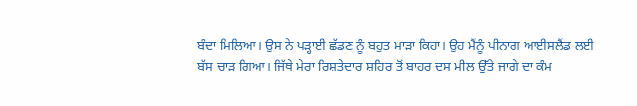ਬੰਦਾ ਮਿਲਿਆ। ਉਸ ਨੇ ਪੜ੍ਹਾਈ ਛੱਡਣ ਨੂੰ ਬਹੁਤ ਮਾੜਾ ਕਿਹਾ। ਉਹ ਮੈਂਨੂੰ ਪੀਨਾਗ ਆਈਸਲੈਂਡ ਲਈ ਬੱਸ ਚਾੜ ਗਿਆ। ਜਿੱਥੇ ਮੇਰਾ ਰਿਸ਼ਤੇਦਾਰ ਸ਼ਹਿਰ ਤੋਂ ਬਾਹਰ ਦਸ ਮੀਲ ਉੱਤੇ ਜਾਗੇ ਦਾ ਕੰਮ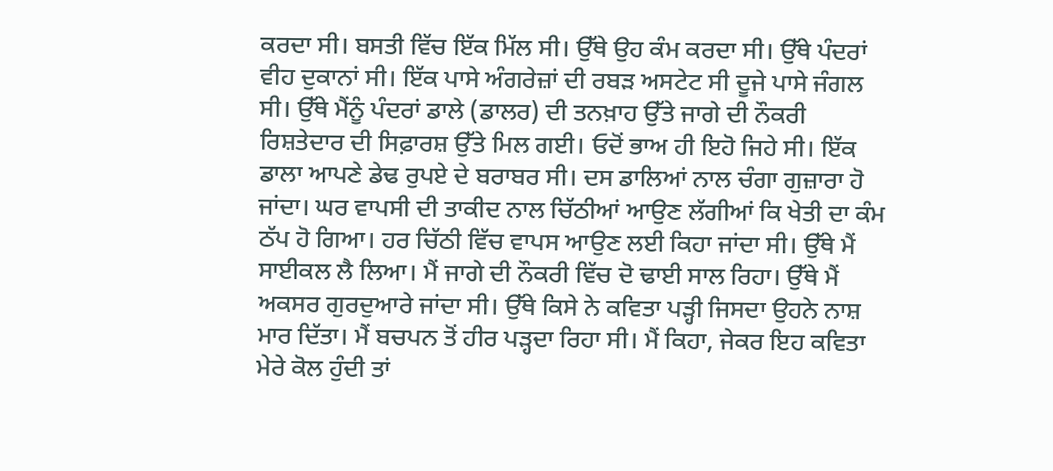ਕਰਦਾ ਸੀ। ਬਸਤੀ ਵਿੱਚ ਇੱਕ ਮਿੱਲ ਸੀ। ਉੱਥੇ ਉਹ ਕੰਮ ਕਰਦਾ ਸੀ। ਉੱਥੇ ਪੰਦਰਾਂ ਵੀਹ ਦੁਕਾਨਾਂ ਸੀ। ਇੱਕ ਪਾਸੇ ਅੰਗਰੇਜ਼ਾਂ ਦੀ ਰਬੜ ਅਸਟੇਟ ਸੀ ਦੂਜੇ ਪਾਸੇ ਜੰਗਲ ਸੀ। ਉੱਥੇ ਮੈਂਨੂੰ ਪੰਦਰਾਂ ਡਾਲੇ (ਡਾਲਰ) ਦੀ ਤਨਖ਼ਾਹ ਉੱਤੇ ਜਾਗੇ ਦੀ ਨੌਕਰੀ ਰਿਸ਼ਤੇਦਾਰ ਦੀ ਸਿਫ਼ਾਰਸ਼ ਉੱਤੇ ਮਿਲ ਗਈ। ਓਦੋਂ ਭਾਅ ਹੀ ਇਹੋ ਜਿਹੇ ਸੀ। ਇੱਕ ਡਾਲਾ ਆਪਣੇ ਡੇਢ ਰੁਪਏ ਦੇ ਬਰਾਬਰ ਸੀ। ਦਸ ਡਾਲਿਆਂ ਨਾਲ ਚੰਗਾ ਗੁਜ਼ਾਰਾ ਹੋ ਜਾਂਦਾ। ਘਰ ਵਾਪਸੀ ਦੀ ਤਾਕੀਦ ਨਾਲ ਚਿੱਠੀਆਂ ਆਉਣ ਲੱਗੀਆਂ ਕਿ ਖੇਤੀ ਦਾ ਕੰਮ ਠੱਪ ਹੋ ਗਿਆ। ਹਰ ਚਿੱਠੀ ਵਿੱਚ ਵਾਪਸ ਆਉਣ ਲਈ ਕਿਹਾ ਜਾਂਦਾ ਸੀ। ਉੱਥੇ ਮੈਂ ਸਾਈਕਲ ਲੈ ਲਿਆ। ਮੈਂ ਜਾਗੇ ਦੀ ਨੌਕਰੀ ਵਿੱਚ ਦੋ ਢਾਈ ਸਾਲ ਰਿਹਾ। ਉੱਥੇ ਮੈਂ ਅਕਸਰ ਗੁਰਦੁਆਰੇ ਜਾਂਦਾ ਸੀ। ਉੱਥੇ ਕਿਸੇ ਨੇ ਕਵਿਤਾ ਪੜ੍ਹੀ ਜਿਸਦਾ ਉਹਨੇ ਨਾਸ਼ ਮਾਰ ਦਿੱਤਾ। ਮੈਂ ਬਚਪਨ ਤੋਂ ਹੀਰ ਪੜ੍ਹਦਾ ਰਿਹਾ ਸੀ। ਮੈਂ ਕਿਹਾ, ਜੇਕਰ ਇਹ ਕਵਿਤਾ ਮੇਰੇ ਕੋਲ ਹੁੰਦੀ ਤਾਂ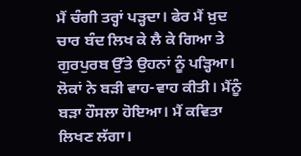ਮੈਂ ਚੰਗੀ ਤਰ੍ਹਾਂ ਪੜ੍ਹਦਾ। ਫੇਰ ਮੈਂ ਖ਼ੁਦ ਚਾਰ ਬੰਦ ਲਿਖ ਕੇ ਲੈ ਕੇ ਗਿਆ ਤੇ ਗੁਰਪੁਰਬ ਉੱਤੇ ਉਹਨਾਂ ਨੂੰ ਪੜ੍ਹਿਆ। ਲੋਕਾਂ ਨੇ ਬੜੀ ਵਾਹ-ਵਾਹ ਕੀਤੀ। ਮੈਂਨੂੰ ਬੜਾ ਹੌਸਲਾ ਹੋਇਆ। ਮੈਂ ਕਵਿਤਾ ਲਿਖਣ ਲੱਗਾ।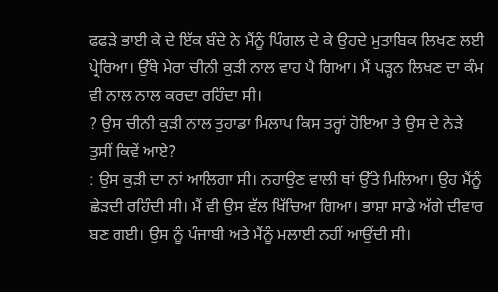ਫਫੜੇ ਭਾਈ ਕੇ ਦੇ ਇੱਕ ਬੰਦੇ ਨੇ ਮੈਂਨੂੰ ਪਿੰਗਲ ਦੇ ਕੇ ਉਹਦੇ ਮੁਤਾਬਿਕ ਲਿਖਣ ਲਈ ਪ੍ਰੇਰਿਆ। ਉੱਥੇ ਮੇਰਾ ਚੀਨੀ ਕੁੜੀ ਨਾਲ ਵਾਹ ਪੈ ਗਿਆ। ਮੈਂ ਪੜ੍ਹਨ ਲਿਖਣ ਦਾ ਕੰਮ ਵੀ ਨਾਲ ਨਾਲ ਕਰਦਾ ਰਹਿੰਦਾ ਸੀ।
? ਉਸ ਚੀਨੀ ਕੁੜੀ ਨਾਲ ਤੁਹਾਡਾ ਮਿਲਾਪ ਕਿਸ ਤਰ੍ਹਾਂ ਹੋਇਆ ਤੇ ਉਸ ਦੇ ਨੇੜੇ ਤੁਸੀਂ ਕਿਵੇਂ ਆਏ?
: ਉਸ ਕੁੜੀ ਦਾ ਨਾਂ ਆਲਿਗਾ ਸੀ। ਨਹਾਉਣ ਵਾਲੀ ਥਾਂ ਉੱਤੇ ਮਿਲਿਆ। ਉਹ ਮੈਂਨੂੰ ਛੇੜਦੀ ਰਹਿੰਦੀ ਸੀ। ਮੈਂ ਵੀ ਉਸ ਵੱਲ ਖਿੱਚਿਆ ਗਿਆ। ਭਾਸ਼ਾ ਸਾਡੇ ਅੱਗੇ ਦੀਵਾਰ ਬਣ ਗਈ। ਉਸ ਨੂੰ ਪੰਜਾਬੀ ਅਤੇ ਮੈਂਨੂੰ ਮਲਾਈ ਨਹੀਂ ਆਉਂਦੀ ਸੀ।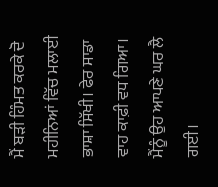ਮੈਂ ਬੜੀ ਹਿੰਮਤ ਕਰਕੇ ਦੋ ਮਹੀਨਿਆਂ ਵਿੱਚ ਮਲਾਈ ਭਾਸ਼ਾ ਸਿੱਖੀ। ਫੇਰ ਸਾਡਾ ਵਾਹ ਕਾਫ਼ੀ ਵਧ ਗਿਆ। ਮੈਂਨੂੰ ਉਹ ਆਪਣੇ ਘਰ ਲੈ ਗਈ।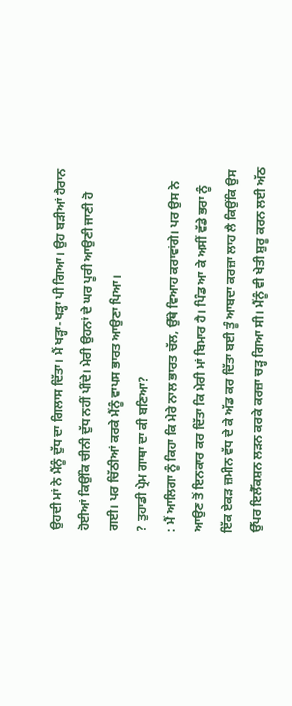ਉਹਦੀ ਮਾਂ ਨੇ ਮੈਂਨੂੰ ਦੁੱਧ ਦਾ ਗਿਲਾਸ ਦਿੱਤਾ। ਮੈਂ ਖੜ੍ਹਾ-ਖੜ੍ਹਾ ਪੀ ਗਿਆ। ਉਹ ਬੜੀਆਂ ਹੈਰਾਨ ਹੋਈਆਂ ਕਿਉਂਕਿ ਚੀਨੀ ਦੁੱਧ ਨਹੀਂ ਪੀਂਦੇ। ਮੇਰੀ ਉਹਨਾਂ ਦੇ ਘਰ ਪੂਰੀ ਆਉਣੀ ਜਾਣੀ ਹੋ ਗਈ। ਪਰ ਚਿੱਠੀਆਂ ਕਰਕੇ ਮੈਂਨੂੰ ਵਾਪਸ ਭਾਰਤ ਆਉਣਾ ਪਿਆ।
? ਤੁਹਾਡੀ ਪ੍ਰੇਮ ਗਾਥਾ ਦਾ ਕੀ ਬਣਿਆ?
: ਮੈਂ ਆਲਿਗਾ ਨੂੰ ਕਿਹਾ ਕਿ ਮੇਰੇ ਨਾਲ ਭਾਰਤ ਚੱਲ, ਉੱਥੇ ਵਿਆਹ ਕਰਾਵਾਂਗੇ। ਪਰ ਉਸ ਨੇ ਆਉਣ ਤੋਂ ਇਨਕਾਰ ਕਰ ਦਿੱਤਾ ਕਿ ਮੇਰੀ ਮਾਂ ਬਿਮਾਰ ਹੈ। ਪਿੰਡ ਆ ਕੇ ਅਸੀਂ ਵੱਡੇ ਭਰਾ ਨੂੰ ਇੱਕ ਏਕੜ ਜ਼ਮੀਨ ਵੱਧ ਦੇ ਕੇ ਅੱਡ ਕਰ ਦਿੱਤਾ ਬਈ ਤੂੰ ਆਬਦਾ ਕਰਜ਼ਾ ਲਾਹ ਲੈ ਕਿਉਂਕਿ ਉਸ ਉੱਪਰ ਇਲੈੱਕਸ਼ਨ ਲੜਨ ਕਰਕੇ ਕਰਜ਼ਾ ਚੜ੍ਹ ਗਿਆ ਸੀ। ਮੈਂਨੂੰ ਵੀ ਖੇਤੀ ਸ਼ੁਰੂ ਕਰਨ ਲਈ ਅੱਠ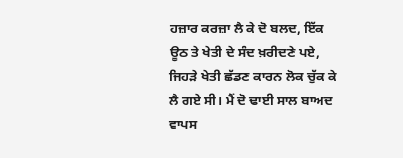ਹਜ਼ਾਰ ਕਰਜ਼ਾ ਲੈ ਕੇ ਦੋ ਬਲਦ, ਇੱਕ ਊਠ ਤੇ ਖੇਤੀ ਦੇ ਸੰਦ ਖ਼ਰੀਦਣੇ ਪਏ, ਜਿਹੜੇ ਖੇਤੀ ਛੱਡਣ ਕਾਰਨ ਲੋਕ ਚੁੱਕ ਕੇ ਲੈ ਗਏ ਸੀ। ਮੈਂ ਦੋ ਢਾਈ ਸਾਲ ਬਾਅਦ ਵਾਪਸ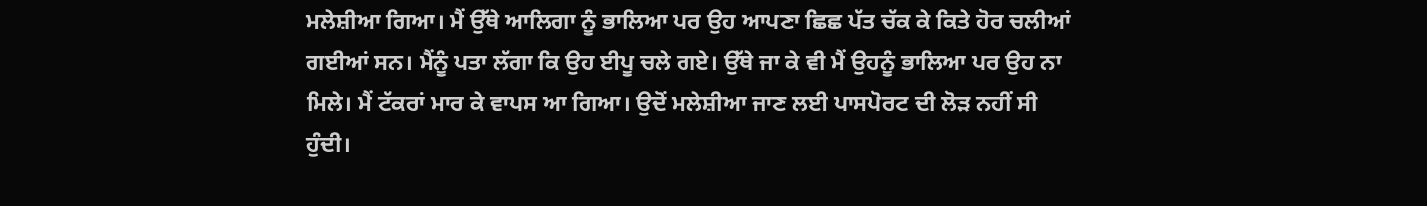ਮਲੇਸ਼ੀਆ ਗਿਆ। ਮੈਂ ਉੱਥੇ ਆਲਿਗਾ ਨੂੰ ਭਾਲਿਆ ਪਰ ਉਹ ਆਪਣਾ ਛਿਛ ਪੱਤ ਚੱਕ ਕੇ ਕਿਤੇ ਹੋਰ ਚਲੀਆਂ ਗਈਆਂ ਸਨ। ਮੈਂਨੂੰ ਪਤਾ ਲੱਗਾ ਕਿ ਉਹ ਈਪੂ ਚਲੇ ਗਏ। ਉੱਥੇ ਜਾ ਕੇ ਵੀ ਮੈਂ ਉਹਨੂੰ ਭਾਲਿਆ ਪਰ ਉਹ ਨਾ ਮਿਲੇ। ਮੈਂ ਟੱਕਰਾਂ ਮਾਰ ਕੇ ਵਾਪਸ ਆ ਗਿਆ। ਉਦੋਂ ਮਲੇਸ਼ੀਆ ਜਾਣ ਲਈ ਪਾਸਪੋਰਟ ਦੀ ਲੋੜ ਨਹੀਂ ਸੀ ਹੁੰਦੀ।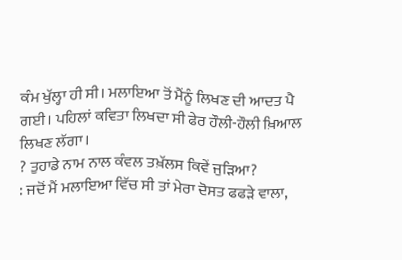ਕੰਮ ਖੁੱਲ੍ਹਾ ਹੀ ਸੀ। ਮਲਾਇਆ ਤੋਂ ਮੈਂਨੂੰ ਲਿਖਣ ਦੀ ਆਦਤ ਪੈ ਗਈ। ਪਹਿਲਾਂ ਕਵਿਤਾ ਲਿਖਦਾ ਸੀ ਫੇਰ ਹੌਲੀ-ਹੌਲੀ ਖ਼ਿਆਲ ਲਿਖਣ ਲੱਗਾ।
? ਤੁਹਾਡੇ ਨਾਮ ਨਾਲ ਕੰਵਲ ਤਖ਼ੱਲਸ ਕਿਵੇਂ ਜੁੜਿਆ?
: ਜਦੋਂ ਮੈਂ ਮਲਾਇਆ ਵਿੱਚ ਸੀ ਤਾਂ ਮੇਰਾ ਦੋਸਤ ਫਫੜੇ ਵਾਲਾ,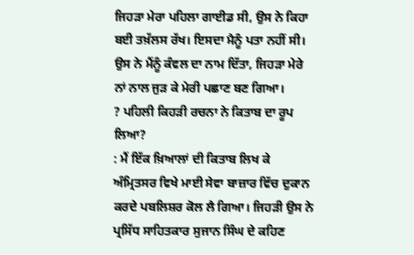ਜਿਹੜਾ ਮੇਰਾ ਪਹਿਲਾ ਗਾਈਡ ਸੀ, ਉਸ ਨੇ ਕਿਹਾ ਬਈ ਤਖ਼ੱਲਸ ਰੱਖ। ਇਸਦਾ ਮੈਨੂੰ ਪਤਾ ਨਹੀਂ ਸੀ। ਉਸ ਨੇ ਮੈਂਨੂੰ ਕੰਵਲ ਦਾ ਨਾਮ ਦਿੱਤਾ, ਜਿਹੜਾ ਮੇਰੇ ਨਾਂ ਨਾਲ ਜੁੜ ਕੇ ਮੇਰੀ ਪਛਾਣ ਬਣ ਗਿਆ।
? ਪਹਿਲੀ ਕਿਹੜੀ ਰਚਨਾ ਨੇ ਕਿਤਾਬ ਦਾ ਰੂਪ ਲਿਆ?
: ਮੈਂ ਇੱਕ ਖ਼ਿਆਲਾਂ ਦੀ ਕਿਤਾਬ ਲਿਖ ਕੇ ਅੰਮ੍ਰਿਤਸਰ ਵਿਖੇ ਮਾਈ ਸੇਵਾ ਬਾਜ਼ਾਰ ਵਿੱਚ ਦੁਕਾਨ ਕਰਦੇ ਪਬਲਿਸ਼ਰ ਕੋਲ ਲੈ ਗਿਆ। ਜਿਹੜੀ ਉਸ ਨੇ ਪ੍ਰਸਿੱਧ ਸਾਹਿਤਕਾਰ ਸੁਜਾਨ ਸਿੰਘ ਦੇ ਕਹਿਣ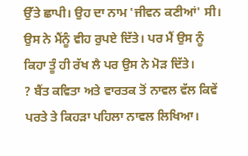ਉੱਤੇ ਛਾਪੀ। ਉਹ ਦਾ ਨਾਮ 'ਜੀਵਨ ਕਣੀਆਂ' ਸੀ। ਉਸ ਨੇ ਮੈਂਨੂੰ ਵੀਹ ਰੁਪਏ ਦਿੱਤੇ। ਪਰ ਮੈਂ ਉਸ ਨੂੰ ਕਿਹਾ ਤੂੰ ਹੀ ਰੱਖ ਲੈ ਪਰ ਉਸ ਨੇ ਮੋੜ ਦਿੱਤੇ।
? ਬੈਂਤ ਕਵਿਤਾ ਅਤੇ ਵਾਰਤਕ ਤੋਂ ਨਾਵਲ ਵੱਲ ਕਿਵੇਂ ਪਰਤੇ ਤੇ ਕਿਹੜਾ ਪਹਿਲਾ ਨਾਵਲ ਲਿਖਿਆ।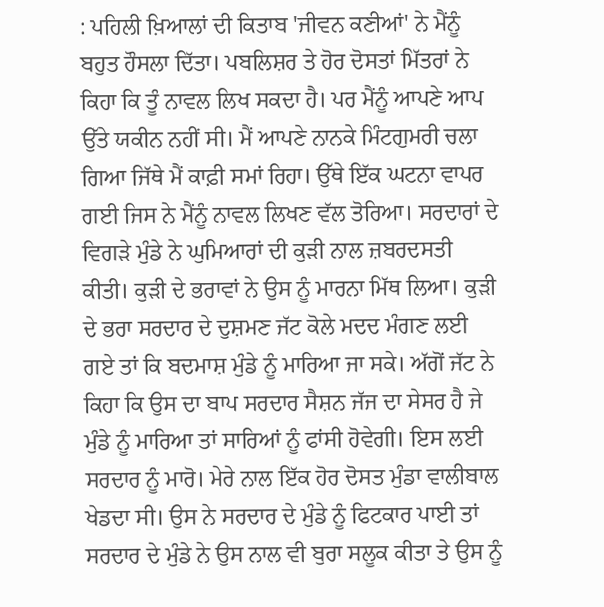: ਪਹਿਲੀ ਖ਼ਿਆਲਾਂ ਦੀ ਕਿਤਾਬ 'ਜੀਵਨ ਕਣੀਆਂ' ਨੇ ਮੈਂਨੂੰ ਬਹੁਤ ਹੌਸਲਾ ਦਿੱਤਾ। ਪਬਲਿਸ਼ਰ ਤੇ ਹੋਰ ਦੋਸਤਾਂ ਮਿੱਤਰਾਂ ਨੇ ਕਿਹਾ ਕਿ ਤੂੰ ਨਾਵਲ ਲਿਖ ਸਕਦਾ ਹੈ। ਪਰ ਮੈਂਨੂੰ ਆਪਣੇ ਆਪ ਉੱਤੇ ਯਕੀਨ ਨਹੀਂ ਸੀ। ਮੈਂ ਆਪਣੇ ਨਾਨਕੇ ਮਿੰਟਗੁਮਰੀ ਚਲਾ ਗਿਆ ਜਿੱਥੇ ਮੈਂ ਕਾਫ਼ੀ ਸਮਾਂ ਰਿਹਾ। ਉੱਥੇ ਇੱਕ ਘਟਨਾ ਵਾਪਰ ਗਈ ਜਿਸ ਨੇ ਮੈਂਨੂੰ ਨਾਵਲ ਲਿਖਣ ਵੱਲ ਤੋਰਿਆ। ਸਰਦਾਰਾਂ ਦੇ ਵਿਗੜੇ ਮੁੰਡੇ ਨੇ ਘੁਮਿਆਰਾਂ ਦੀ ਕੁੜੀ ਨਾਲ ਜ਼ਬਰਦਸਤੀ ਕੀਤੀ। ਕੁੜੀ ਦੇ ਭਰਾਵਾਂ ਨੇ ਉਸ ਨੂੰ ਮਾਰਨਾ ਮਿੱਥ ਲਿਆ। ਕੁੜੀ ਦੇ ਭਰਾ ਸਰਦਾਰ ਦੇ ਦੁਸ਼ਮਣ ਜੱਟ ਕੋਲੇ ਮਦਦ ਮੰਗਣ ਲਈ ਗਏ ਤਾਂ ਕਿ ਬਦਮਾਸ਼ ਮੁੰਡੇ ਨੂੰ ਮਾਰਿਆ ਜਾ ਸਕੇ। ਅੱਗੋਂ ਜੱਟ ਨੇ ਕਿਹਾ ਕਿ ਉਸ ਦਾ ਬਾਪ ਸਰਦਾਰ ਸੈਸ਼ਨ ਜੱਜ ਦਾ ਸੇਸਰ ਹੈ ਜੇ ਮੁੰਡੇ ਨੂੰ ਮਾਰਿਆ ਤਾਂ ਸਾਰਿਆਂ ਨੂੰ ਫਾਂਸੀ ਹੋਵੇਗੀ। ਇਸ ਲਈ ਸਰਦਾਰ ਨੂੰ ਮਾਰੋ। ਮੇਰੇ ਨਾਲ ਇੱਕ ਹੋਰ ਦੋਸਤ ਮੁੰਡਾ ਵਾਲੀਬਾਲ ਖੇਡਦਾ ਸੀ। ਉਸ ਨੇ ਸਰਦਾਰ ਦੇ ਮੁੰਡੇ ਨੂੰ ਫਿਟਕਾਰ ਪਾਈ ਤਾਂ ਸਰਦਾਰ ਦੇ ਮੁੰਡੇ ਨੇ ਉਸ ਨਾਲ ਵੀ ਬੁਰਾ ਸਲੂਕ ਕੀਤਾ ਤੇ ਉਸ ਨੂੰ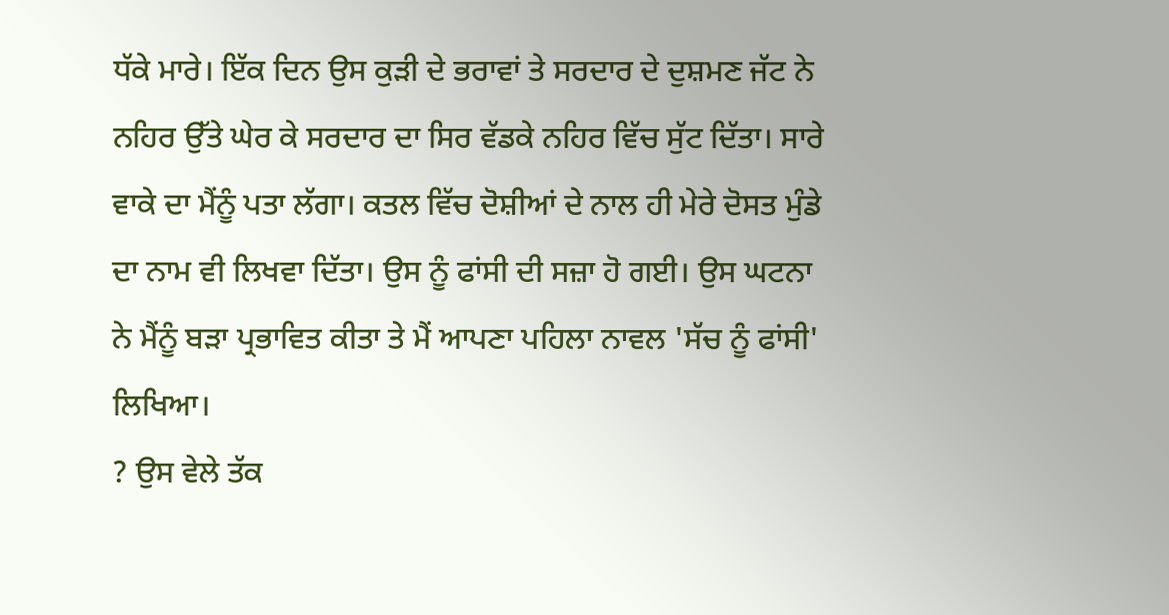ਧੱਕੇ ਮਾਰੇ। ਇੱਕ ਦਿਨ ਉਸ ਕੁੜੀ ਦੇ ਭਰਾਵਾਂ ਤੇ ਸਰਦਾਰ ਦੇ ਦੁਸ਼ਮਣ ਜੱਟ ਨੇ ਨਹਿਰ ਉੱਤੇ ਘੇਰ ਕੇ ਸਰਦਾਰ ਦਾ ਸਿਰ ਵੱਡਕੇ ਨਹਿਰ ਵਿੱਚ ਸੁੱਟ ਦਿੱਤਾ। ਸਾਰੇ ਵਾਕੇ ਦਾ ਮੈਂਨੂੰ ਪਤਾ ਲੱਗਾ। ਕਤਲ ਵਿੱਚ ਦੋਸ਼ੀਆਂ ਦੇ ਨਾਲ ਹੀ ਮੇਰੇ ਦੋਸਤ ਮੁੰਡੇ ਦਾ ਨਾਮ ਵੀ ਲਿਖਵਾ ਦਿੱਤਾ। ਉਸ ਨੂੰ ਫਾਂਸੀ ਦੀ ਸਜ਼ਾ ਹੋ ਗਈ। ਉਸ ਘਟਨਾ ਨੇ ਮੈਂਨੂੰ ਬੜਾ ਪ੍ਰਭਾਵਿਤ ਕੀਤਾ ਤੇ ਮੈਂ ਆਪਣਾ ਪਹਿਲਾ ਨਾਵਲ 'ਸੱਚ ਨੂੰ ਫਾਂਸੀ' ਲਿਖਿਆ।
? ਉਸ ਵੇਲੇ ਤੱਕ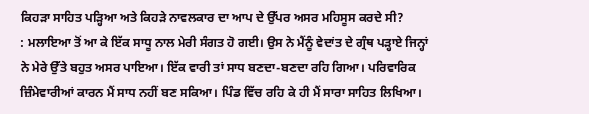ਕਿਹੜਾ ਸਾਹਿਤ ਪੜ੍ਹਿਆ ਅਤੇ ਕਿਹੜੇ ਨਾਵਲਕਾਰ ਦਾ ਆਪ ਦੇ ਉੱਪਰ ਅਸਰ ਮਹਿਸੂਸ ਕਰਦੇ ਸੀ?
: ਮਲਾਇਆ ਤੋਂ ਆ ਕੇ ਇੱਕ ਸਾਧੂ ਨਾਲ ਮੇਰੀ ਸੰਗਤ ਹੋ ਗਈ। ਉਸ ਨੇ ਮੈਂਨੂੰ ਵੇਦਾਂਤ ਦੇ ਗ੍ਰੰਥ ਪੜ੍ਹਾਏ ਜਿਨ੍ਹਾਂ ਨੇ ਮੇਰੇ ਉੱਤੇ ਬਹੁਤ ਅਸਰ ਪਾਇਆ। ਇੱਕ ਵਾਰੀ ਤਾਂ ਸਾਧ ਬਣਦਾ-ਬਣਦਾ ਰਹਿ ਗਿਆ। ਪਰਿਵਾਰਿਕ ਜ਼ਿੰਮੇਵਾਰੀਆਂ ਕਾਰਨ ਮੈਂ ਸਾਧ ਨਹੀਂ ਬਣ ਸਕਿਆ। ਪਿੰਡ ਵਿੱਚ ਰਹਿ ਕੇ ਹੀ ਮੈਂ ਸਾਰਾ ਸਾਹਿਤ ਲਿਖਿਆ।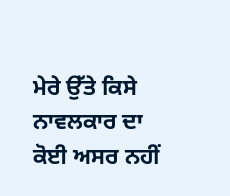ਮੇਰੇ ਉੱਤੇ ਕਿਸੇ ਨਾਵਲਕਾਰ ਦਾ ਕੋਈ ਅਸਰ ਨਹੀਂ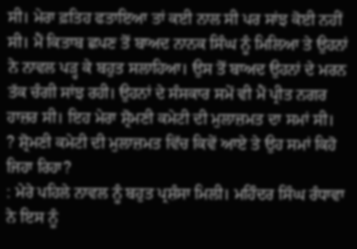ਸੀ। ਮੇਰਾ ਫ਼ਤਿਹ ਫਤਾਇਆ ਤਾਂ ਕਈ ਨਾਲ ਸੀ ਪਰ ਸਾਂਝ ਕੋਈ ਨਹੀਂ ਸੀ। ਮੈਂ ਕਿਤਾਬ ਛਪਣ ਤੋਂ ਬਾਅਦ ਨਾਨਕ ਸਿੰਘ ਨੂੰ ਮਿਲਿਆ ਤੇ ਉਹਨਾਂ ਨੇ ਨਾਵਲ ਪੜ੍ਹ ਕੇ ਬਹੁਤ ਸਲਾਹਿਆ। ਉਸ ਤੋਂ ਬਾਅਦ ਉਹਨਾਂ ਦੇ ਮਰਨ ਤੱਕ ਚੰਗੀ ਸਾਂਝ ਰਹੀ। ਉਹਨਾਂ ਦੇ ਸੰਸਕਾਰ ਸਮੇਂ ਵੀ ਮੈਂ ਪ੍ਰੀਤ ਨਗਰ ਹਾਜ਼ਰ ਸੀ। ਇਹ ਮੇਰਾ ਸ਼੍ਰੋਮਣੀ ਕਮੇਟੀ ਦੀ ਮੁਲਾਜ਼ਮਤ ਦਾ ਸਮਾਂ ਸੀ।
? ਸ਼੍ਰੋਮਣੀ ਕਮੇਟੀ ਦੀ ਮੁਲਾਜ਼ਮਤ ਵਿੱਚ ਕਿਵੇਂ ਆਏ ਤੇ ਉਹ ਸਮਾਂ ਕਿਹੋ ਜਿਹਾ ਰਿਹਾ?
: ਮੇਰੇ ਪਹਿਲੇ ਨਾਵਲ ਨੂੰ ਬਹੁਤ ਪ੍ਰਸ਼ੰਸਾ ਮਿਲੀ। ਮਹਿੰਦਰ ਸਿੰਘ ਰੰਧਾਵਾ ਨੇ ਇਸ ਨੂੰ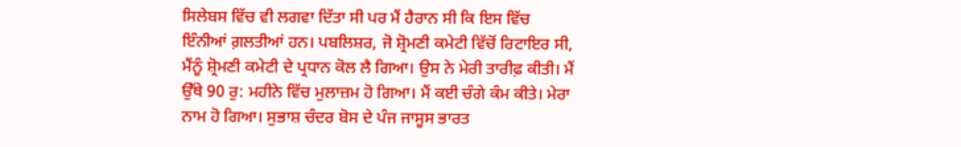ਸਿਲੇਬਸ ਵਿੱਚ ਵੀ ਲਗਵਾ ਦਿੱਤਾ ਸੀ ਪਰ ਮੈਂ ਹੈਰਾਨ ਸੀ ਕਿ ਇਸ ਵਿੱਚ ਇੰਨੀਆਂ ਗ਼ਲਤੀਆਂ ਹਨ। ਪਬਲਿਸ਼ਰ, ਜੋ ਸ਼੍ਰੋਮਣੀ ਕਮੇਟੀ ਵਿੱਚੋਂ ਰਿਟਾਇਰ ਸੀ, ਮੈਂਨੂੰ ਸ਼੍ਰੋਮਣੀ ਕਮੇਟੀ ਦੇ ਪ੍ਰਧਾਨ ਕੋਲ ਲੈ ਗਿਆ। ਉਸ ਨੇ ਮੇਰੀ ਤਾਰੀਫ਼ ਕੀਤੀ। ਮੈਂ ਉੱਥੇ 90 ਰੁ: ਮਹੀਨੇ ਵਿੱਚ ਮੁਲਾਜ਼ਮ ਹੋ ਗਿਆ। ਮੈਂ ਕਈ ਚੰਗੇ ਕੰਮ ਕੀਤੇ। ਮੇਰਾ ਨਾਮ ਹੋ ਗਿਆ। ਸੁਭਾਸ਼ ਚੰਦਰ ਬੋਸ ਦੇ ਪੰਜ ਜਾਸੂਸ ਭਾਰਤ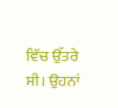ਵਿੱਚ ਉੱਤਰੇ ਸੀ। ਉਹਨਾਂ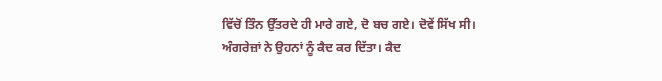ਵਿੱਚੋਂ ਤਿੰਨ ਉੱਤਰਦੇ ਹੀ ਮਾਰੇ ਗਏ, ਦੋ ਬਚ ਗਏ। ਦੋਵੇਂ ਸਿੱਖ ਸੀ। ਅੰਗਰੇਜ਼ਾਂ ਨੇ ਉਹਨਾਂ ਨੂੰ ਕੈਦ ਕਰ ਦਿੱਤਾ। ਕੈਦ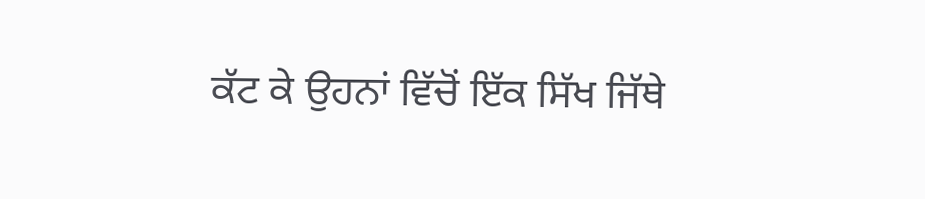ਕੱਟ ਕੇ ਉਹਨਾਂ ਵਿੱਚੋਂ ਇੱਕ ਸਿੱਖ ਜਿੱਥੇ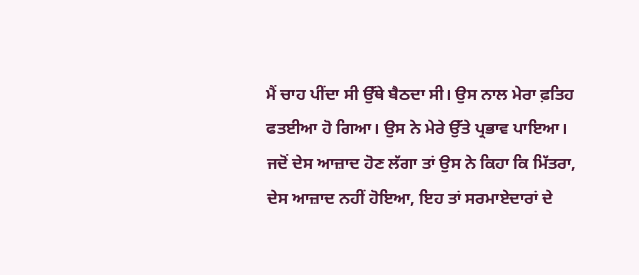ਮੈਂ ਚਾਹ ਪੀਂਦਾ ਸੀ ਉੱਥੇ ਬੈਠਦਾ ਸੀ। ਉਸ ਨਾਲ ਮੇਰਾ ਫ਼ਤਿਹ ਫਤਈਆ ਹੋ ਗਿਆ। ਉਸ ਨੇ ਮੇਰੇ ਉੱਤੇ ਪ੍ਰਭਾਵ ਪਾਇਆ। ਜਦੋਂ ਦੇਸ ਆਜ਼ਾਦ ਹੋਣ ਲੱਗਾ ਤਾਂ ਉਸ ਨੇ ਕਿਹਾ ਕਿ ਮਿੱਤਰਾ, ਦੇਸ ਆਜ਼ਾਦ ਨਹੀਂ ਹੋਇਆ, ਇਹ ਤਾਂ ਸਰਮਾਏਦਾਰਾਂ ਦੇ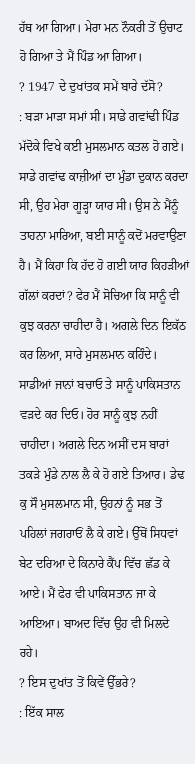ਹੱਥ ਆ ਗਿਆ। ਮੇਰਾ ਮਨ ਨੌਕਰੀ ਤੋਂ ਉਚਾਟ ਹੋ ਗਿਆ ਤੇ ਮੈਂ ਪਿੰਡ ਆ ਗਿਆ।
? 1947 ਦੇ ਦੁਖਾਂਤਕ ਸਮੇਂ ਬਾਰੇ ਦੱਸੋ?
: ਬੜਾ ਮਾੜਾ ਸਮਾਂ ਸੀ। ਸਾਡੇ ਗਵਾਂਢੀ ਪਿੰਡ ਮੱਦੋਕੇ ਵਿਖੇ ਕਈ ਮੁਸਲਮਾਨ ਕਤਲ ਹੋ ਗਏ। ਸਾਡੇ ਗਵਾਂਢ ਕਾਜ਼ੀਆਂ ਦਾ ਮੁੰਡਾ ਦੁਕਾਨ ਕਰਦਾ ਸੀ, ਉਹ ਮੇਰਾ ਗੂੜ੍ਹਾ ਯਾਰ ਸੀ। ਉਸ ਨੇ ਮੈਂਨੂੰ ਤਾਹਨਾ ਮਾਰਿਆ, ਬਈ ਸਾਨੂੰ ਕਦੋਂ ਮਰਵਾਉਣਾ ਹੈ। ਮੈਂ ਕਿਹਾ ਕਿ ਹੱਦ ਹੋ ਗਈ ਯਾਰ ਕਿਹੜੀਆਂ ਗੱਲਾਂ ਕਰਦਾਂ? ਫੇਰ ਮੈਂ ਸੋਚਿਆ ਕਿ ਸਾਨੂੰ ਵੀ ਕੁਝ ਕਰਨਾ ਚਾਹੀਦਾ ਹੈ। ਅਗਲੇ ਦਿਨ ਇਕੱਠ ਕਰ ਲਿਆ, ਸਾਰੇ ਮੁਸਲਮਾਨ ਕਹਿੰਦੇ। ਸਾਡੀਆਂ ਜਾਨਾਂ ਬਚਾਓ ਤੇ ਸਾਨੂੰ ਪਾਕਿਸਤਾਨ ਵੜਦੇ ਕਰ ਦਿਓ। ਹੋਰ ਸਾਨੂੰ ਕੁਝ ਨਹੀਂ ਚਾਹੀਦਾ। ਅਗਲੇ ਦਿਨ ਅਸੀਂ ਦਸ ਬਾਰਾਂ ਤਕੜੇ ਮੁੰਡੇ ਨਾਲ ਲੈ ਕੇ ਹੋ ਗਏ ਤਿਆਰ। ਡੇਢ ਕੁ ਸੌ ਮੁਸਲਮਾਨ ਸੀ, ਉਹਨਾਂ ਨੂੰ ਸਭ ਤੋਂ ਪਹਿਲਾਂ ਜਗਰਾਓਂ ਲੈ ਕੇ ਗਏ। ਉੱਥੋਂ ਸਿਧਵਾਂ ਬੇਟ ਦਰਿਆ ਦੇ ਕਿਨਾਰੇ ਕੈਂਪ ਵਿੱਚ ਛੱਡ ਕੇ ਆਏ। ਮੈਂ ਫੇਰ ਵੀ ਪਾਕਿਸਤਾਨ ਜਾ ਕੇ ਆਇਆ। ਬਾਅਦ ਵਿੱਚ ਉਹ ਵੀ ਮਿਲਦੇ ਰਹੇ।
? ਇਸ ਦੁਖਾਂਤ ਤੋਂ ਕਿਵੇਂ ਉੱਭਰੇ?
: ਇੱਕ ਸਾਲ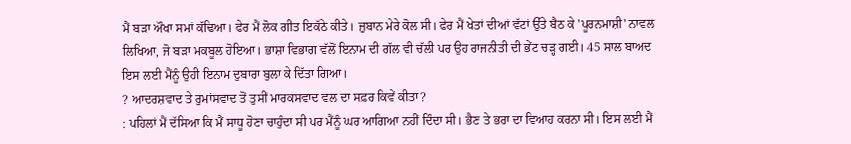ਮੈਂ ਬੜਾ ਔਖਾ ਸਮਾਂ ਕੱਢਿਆ। ਫੇਰ ਮੈਂ ਲੋਕ ਗੀਤ ਇਕੱਠੇ ਕੀਤੇ। ਜ਼ੁਬਾਨ ਮੇਰੇ ਕੋਲ ਸੀ। ਫੇਰ ਮੈਂ ਖੇਤਾਂ ਦੀਆਂ ਵੱਟਾਂ ਉੱਤੇ ਬੈਠ ਕੇ 'ਪੂਰਨਮਾਸ਼ੀ' ਨਾਵਲ ਲਿਖਿਆ, ਜੋ ਬੜਾ ਮਕਬੂਲ ਹੋਇਆ। ਭਾਸ਼ਾ ਵਿਭਾਗ ਵੱਲੋਂ ਇਨਾਮ ਦੀ ਗੱਲ ਵੀ ਚੱਲੀ ਪਰ ਉਹ ਰਾਜਨੀਤੀ ਦੀ ਭੇਂਟ ਚੜ੍ਹ ਗਈ। 45 ਸਾਲ ਬਾਅਦ ਇਸ ਲਈ ਮੈਂਨੂੰ ਉਹੀ ਇਨਾਮ ਦੁਬਾਰਾ ਬੁਲਾ ਕੇ ਦਿੱਤਾ ਗਿਆ।
? ਆਦਰਸ਼ਵਾਦ ਤੇ ਰੁਮਾਂਸਵਾਦ ਤੋਂ ਤੁਸੀਂ ਮਾਰਕਸਵਾਦ ਵਲ ਦਾ ਸਫ਼ਰ ਕਿਵੇਂ ਕੀਤਾ?
: ਪਹਿਲਾਂ ਮੈਂ ਦੱਸਿਆ ਕਿ ਮੈਂ ਸਾਧੂ ਹੋਣਾ ਚਾਹੁੰਦਾ ਸੀ ਪਰ ਮੈਂਨੂੰ ਘਰ ਆਗਿਆ ਨਹੀਂ ਦਿੰਦਾ ਸੀ। ਭੈਣ ਤੇ ਭਰਾ ਦਾ ਵਿਆਹ ਕਰਨਾ ਸੀ। ਇਸ ਲਈ ਮੈਂ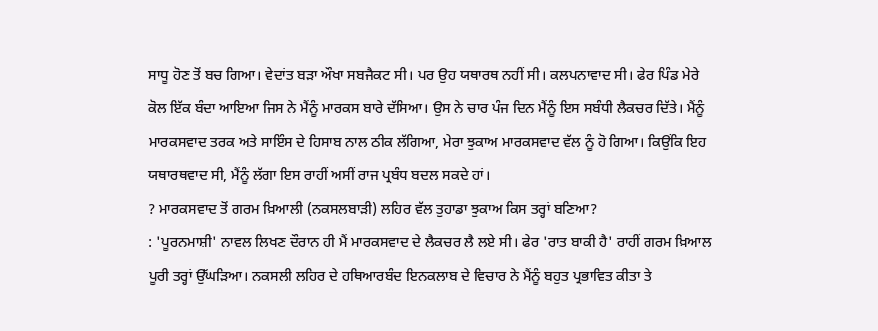ਸਾਧੂ ਹੋਣ ਤੋਂ ਬਚ ਗਿਆ। ਵੇਦਾਂਤ ਬੜਾ ਔਖਾ ਸਬਜੈਕਟ ਸੀ। ਪਰ ਉਹ ਯਥਾਰਥ ਨਹੀਂ ਸੀ। ਕਲਪਨਾਵਾਦ ਸੀ। ਫੇਰ ਪਿੰਡ ਮੇਰੇ ਕੋਲ ਇੱਕ ਬੰਦਾ ਆਇਆ ਜਿਸ ਨੇ ਮੈਂਨੂੰ ਮਾਰਕਸ ਬਾਰੇ ਦੱਸਿਆ। ਉਸ ਨੇ ਚਾਰ ਪੰਜ ਦਿਨ ਮੈਂਨੂੰ ਇਸ ਸਬੰਧੀ ਲੈਕਚਰ ਦਿੱਤੇ। ਮੈਂਨੂੰ ਮਾਰਕਸਵਾਦ ਤਰਕ ਅਤੇ ਸਾਇੰਸ ਦੇ ਹਿਸਾਬ ਨਾਲ ਠੀਕ ਲੱਗਿਆ, ਮੇਰਾ ਝੁਕਾਅ ਮਾਰਕਸਵਾਦ ਵੱਲ ਨੂੰ ਹੋ ਗਿਆ। ਕਿਉਂਕਿ ਇਹ ਯਥਾਰਥਵਾਦ ਸੀ, ਮੈਂਨੂੰ ਲੱਗਾ ਇਸ ਰਾਹੀਂ ਅਸੀਂ ਰਾਜ ਪ੍ਰਬੰਧ ਬਦਲ ਸਕਦੇ ਹਾਂ।
? ਮਾਰਕਸਵਾਦ ਤੋਂ ਗਰਮ ਖ਼ਿਆਲੀ (ਨਕਸਲਬਾੜੀ) ਲਹਿਰ ਵੱਲ ਤੁਹਾਡਾ ਝੁਕਾਅ ਕਿਸ ਤਰ੍ਹਾਂ ਬਣਿਆ?
: 'ਪੂਰਨਮਾਸ਼ੀ' ਨਾਵਲ ਲਿਖਣ ਦੌਰਾਨ ਹੀ ਮੈਂ ਮਾਰਕਸਵਾਦ ਦੇ ਲੈਕਚਰ ਲੈ ਲਏ ਸੀ। ਫੇਰ 'ਰਾਤ ਬਾਕੀ ਹੈ' ਰਾਹੀਂ ਗਰਮ ਖ਼ਿਆਲ ਪੂਰੀ ਤਰ੍ਹਾਂ ਉੱਘੜਿਆ। ਨਕਸਲੀ ਲਹਿਰ ਦੇ ਹਥਿਆਰਬੰਦ ਇਨਕਲਾਬ ਦੇ ਵਿਚਾਰ ਨੇ ਮੈਂਨੂੰ ਬਹੁਤ ਪ੍ਰਭਾਵਿਤ ਕੀਤਾ ਤੇ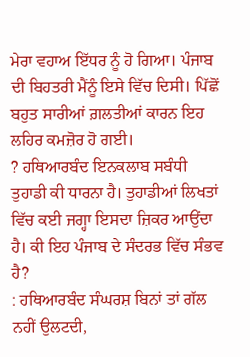ਮੇਰਾ ਵਹਾਅ ਇੱਧਰ ਨੂੰ ਹੋ ਗਿਆ। ਪੰਜਾਬ ਦੀ ਬਿਹਤਰੀ ਮੈਂਨੂੰ ਇਸੇ ਵਿੱਚ ਦਿਸੀ। ਪਿੱਛੋਂ ਬਹੁਤ ਸਾਰੀਆਂ ਗ਼ਲਤੀਆਂ ਕਾਰਨ ਇਹ ਲਹਿਰ ਕਮਜ਼ੋਰ ਹੋ ਗਈ।
? ਹਥਿਆਰਬੰਦ ਇਨਕਲਾਬ ਸਬੰਧੀ ਤੁਹਾਡੀ ਕੀ ਧਾਰਨਾ ਹੈ। ਤੁਹਾਡੀਆਂ ਲਿਖਤਾਂ ਵਿੱਚ ਕਈ ਜਗ੍ਹਾ ਇਸਦਾ ਜ਼ਿਕਰ ਆਉਂਦਾ ਹੈ। ਕੀ ਇਹ ਪੰਜਾਬ ਦੇ ਸੰਦਰਭ ਵਿੱਚ ਸੰਭਵ ਹੈ?
: ਹਥਿਆਰਬੰਦ ਸੰਘਰਸ਼ ਬਿਨਾਂ ਤਾਂ ਗੱਲ ਨਹੀਂ ਉਲਟਦੀ,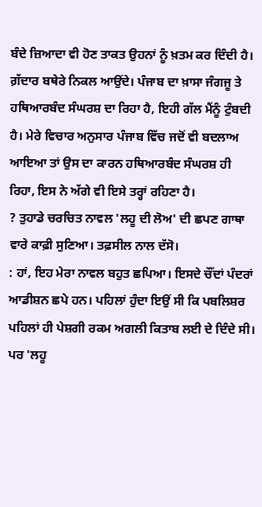ਬੰਦੇ ਜ਼ਿਆਦਾ ਵੀ ਹੋਣ ਤਾਕਤ ਉਹਨਾਂ ਨੂੰ ਖ਼ਤਮ ਕਰ ਦਿੰਦੀ ਹੈ। ਗ਼ੱਦਾਰ ਬਥੇਰੇ ਨਿਕਲ ਆਉਂਦੇ। ਪੰਜਾਬ ਦਾ ਖ਼ਾਸਾ ਜੰਗਜੂ ਤੇ ਹਥਿਆਰਬੰਦ ਸੰਘਰਸ਼ ਦਾ ਰਿਹਾ ਹੈ, ਇਹੀ ਗੱਲ ਮੈਂਨੂੰ ਟੁੰਬਦੀ ਹੈ। ਮੇਰੇ ਵਿਚਾਰ ਅਨੁਸਾਰ ਪੰਜਾਬ ਵਿੱਚ ਜਦੋਂ ਵੀ ਬਦਲਾਅ ਆਇਆ ਤਾਂ ਉਸ ਦਾ ਕਾਰਨ ਹਥਿਆਰਬੰਦ ਸੰਘਰਸ਼ ਹੀ ਰਿਹਾ, ਇਸ ਨੇ ਅੱਗੇ ਵੀ ਇਸੇ ਤਰ੍ਹਾਂ ਰਹਿਣਾ ਹੈ।
? ਤੁਹਾਡੇ ਚਰਚਿਤ ਨਾਵਲ 'ਲਹੂ ਦੀ ਲੋਅ' ਦੀ ਛਪਣ ਗਾਥਾ ਵਾਰੇ ਕਾਫ਼ੀ ਸੁਣਿਆ। ਤਫ਼ਸੀਲ ਨਾਲ ਦੱਸੋ।
: ਹਾਂ, ਇਹ ਮੇਰਾ ਨਾਵਲ ਬਹੁਤ ਛਪਿਆ। ਇਸਦੇ ਚੌਂਦਾਂ ਪੰਦਰਾਂ ਆਡੀਸ਼ਨ ਛਪੇ ਹਨ। ਪਹਿਲਾਂ ਹੁੰਦਾ ਇਉਂ ਸੀ ਕਿ ਪਬਲਿਸ਼ਰ ਪਹਿਲਾਂ ਹੀ ਪੇਸ਼ਗੀ ਰਕਮ ਅਗਲੀ ਕਿਤਾਬ ਲਈ ਦੇ ਦਿੰਦੇ ਸੀ। ਪਰ 'ਲਹੂ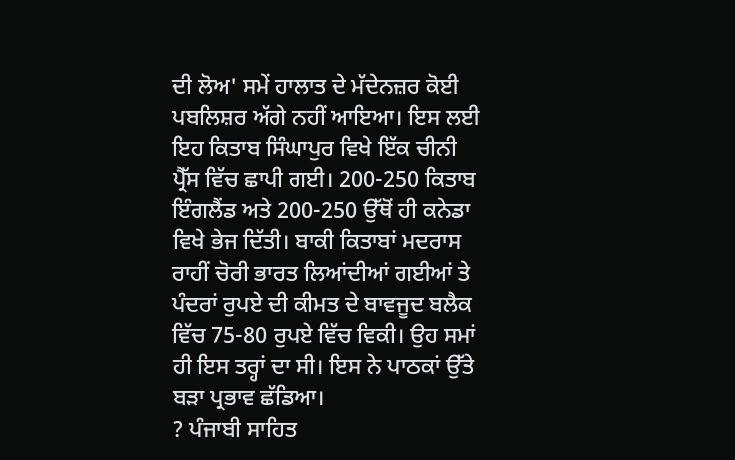ਦੀ ਲੋਅ' ਸਮੇਂ ਹਾਲਾਤ ਦੇ ਮੱਦੇਨਜ਼ਰ ਕੋਈ ਪਬਲਿਸ਼ਰ ਅੱਗੇ ਨਹੀਂ ਆਇਆ। ਇਸ ਲਈ ਇਹ ਕਿਤਾਬ ਸਿੰਘਾਪੁਰ ਵਿਖੇ ਇੱਕ ਚੀਨੀ ਪ੍ਰੈੱਸ ਵਿੱਚ ਛਾਪੀ ਗਈ। 200-250 ਕਿਤਾਬ ਇੰਗਲੈਂਡ ਅਤੇ 200-250 ਉੱਥੋਂ ਹੀ ਕਨੇਡਾ ਵਿਖੇ ਭੇਜ ਦਿੱਤੀ। ਬਾਕੀ ਕਿਤਾਬਾਂ ਮਦਰਾਸ ਰਾਹੀਂ ਚੋਰੀ ਭਾਰਤ ਲਿਆਂਦੀਆਂ ਗਈਆਂ ਤੇ ਪੰਦਰਾਂ ਰੁਪਏ ਦੀ ਕੀਮਤ ਦੇ ਬਾਵਜੂਦ ਬਲੈਕ ਵਿੱਚ 75-80 ਰੁਪਏ ਵਿੱਚ ਵਿਕੀ। ਉਹ ਸਮਾਂ ਹੀ ਇਸ ਤਰ੍ਹਾਂ ਦਾ ਸੀ। ਇਸ ਨੇ ਪਾਠਕਾਂ ਉੱਤੇ ਬੜਾ ਪ੍ਰਭਾਵ ਛੱਡਿਆ।
? ਪੰਜਾਬੀ ਸਾਹਿਤ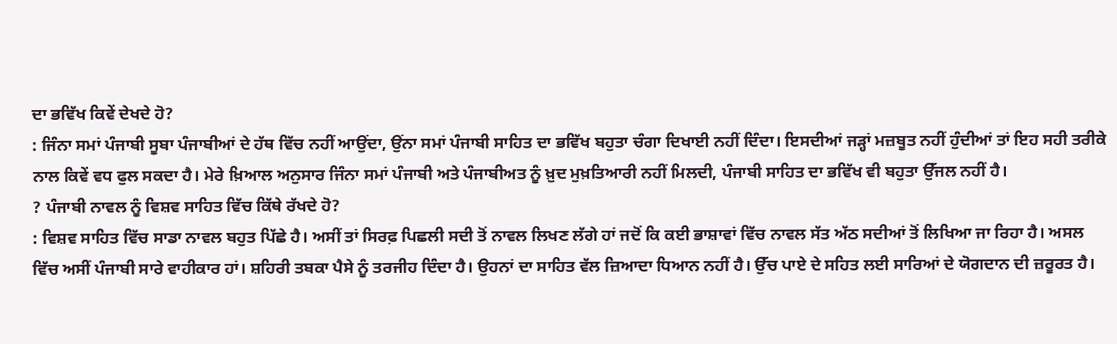ਦਾ ਭਵਿੱਖ ਕਿਵੇਂ ਦੇਖਦੇ ਹੋ?
: ਜਿੰਨਾ ਸਮਾਂ ਪੰਜਾਬੀ ਸੂਬਾ ਪੰਜਾਬੀਆਂ ਦੇ ਹੱਥ ਵਿੱਚ ਨਹੀਂ ਆਉਂਦਾ, ਉਂਨਾ ਸਮਾਂ ਪੰਜਾਬੀ ਸਾਹਿਤ ਦਾ ਭਵਿੱਖ ਬਹੁਤਾ ਚੰਗਾ ਦਿਖਾਈ ਨਹੀਂ ਦਿੰਦਾ। ਇਸਦੀਆਂ ਜੜ੍ਹਾਂ ਮਜ਼ਬੂਤ ਨਹੀਂ ਹੁੰਦੀਆਂ ਤਾਂ ਇਹ ਸਹੀ ਤਰੀਕੇ ਨਾਲ ਕਿਵੇਂ ਵਧ ਫੁਲ ਸਕਦਾ ਹੈ। ਮੇਰੇ ਖ਼ਿਆਲ ਅਨੁਸਾਰ ਜਿੰਨਾ ਸਮਾਂ ਪੰਜਾਬੀ ਅਤੇ ਪੰਜਾਬੀਅਤ ਨੂੰ ਖ਼ੁਦ ਮੁਖ਼ਤਿਆਰੀ ਨਹੀਂ ਮਿਲਦੀ, ਪੰਜਾਬੀ ਸਾਹਿਤ ਦਾ ਭਵਿੱਖ ਵੀ ਬਹੁਤਾ ਉੱਜਲ ਨਹੀਂ ਹੈ।
? ਪੰਜਾਬੀ ਨਾਵਲ ਨੂੰ ਵਿਸ਼ਵ ਸਾਹਿਤ ਵਿੱਚ ਕਿੱਥੇ ਰੱਖਦੇ ਹੋ?
: ਵਿਸ਼ਵ ਸਾਹਿਤ ਵਿੱਚ ਸਾਡਾ ਨਾਵਲ ਬਹੁਤ ਪਿੱਛੇ ਹੈ। ਅਸੀਂ ਤਾਂ ਸਿਰਫ਼ ਪਿਛਲੀ ਸਦੀ ਤੋਂ ਨਾਵਲ ਲਿਖਣ ਲੱਗੇ ਹਾਂ ਜਦੋਂ ਕਿ ਕਈ ਭਾਸ਼ਾਵਾਂ ਵਿੱਚ ਨਾਵਲ ਸੱਤ ਅੱਠ ਸਦੀਆਂ ਤੋਂ ਲਿਖਿਆ ਜਾ ਰਿਹਾ ਹੈ। ਅਸਲ ਵਿੱਚ ਅਸੀਂ ਪੰਜਾਬੀ ਸਾਰੇ ਵਾਹੀਕਾਰ ਹਾਂ। ਸ਼ਹਿਰੀ ਤਬਕਾ ਪੈਸੇ ਨੂੰ ਤਰਜੀਹ ਦਿੰਦਾ ਹੈ। ਉਹਨਾਂ ਦਾ ਸਾਹਿਤ ਵੱਲ ਜ਼ਿਆਦਾ ਧਿਆਨ ਨਹੀਂ ਹੈ। ਉੱਚ ਪਾਏ ਦੇ ਸਹਿਤ ਲਈ ਸਾਰਿਆਂ ਦੇ ਯੋਗਦਾਨ ਦੀ ਜ਼ਰੂਰਤ ਹੈ।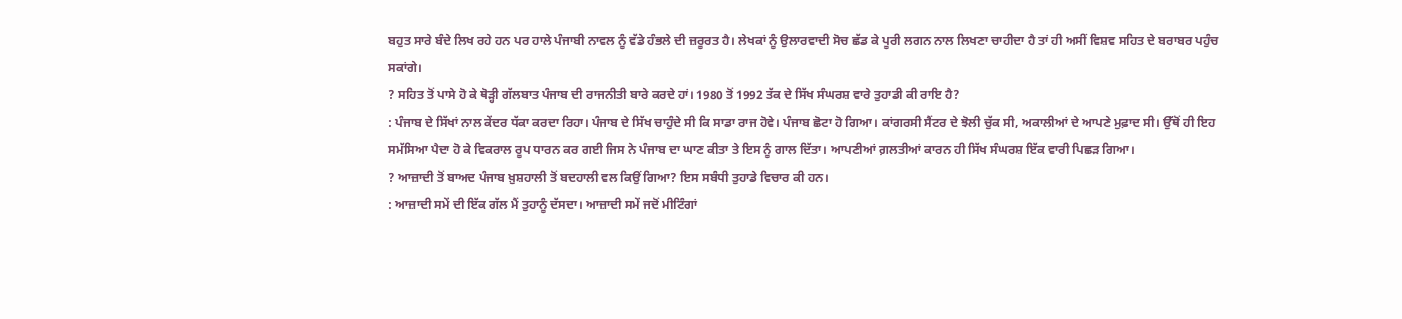ਬਹੁਤ ਸਾਰੇ ਬੰਦੇ ਲਿਖ ਰਹੇ ਹਨ ਪਰ ਹਾਲੇ ਪੰਜਾਬੀ ਨਾਵਲ ਨੂੰ ਵੱਡੇ ਹੰਭਲੇ ਦੀ ਜ਼ਰੂਰਤ ਹੈ। ਲੇਖਕਾਂ ਨੂੰ ਉਲਾਰਵਾਦੀ ਸੋਚ ਛੱਡ ਕੇ ਪੂਰੀ ਲਗਨ ਨਾਲ ਲਿਖਣਾ ਚਾਹੀਦਾ ਹੈ ਤਾਂ ਹੀ ਅਸੀਂ ਵਿਸ਼ਵ ਸਹਿਤ ਦੇ ਬਰਾਬਰ ਪਹੁੰਚ ਸਕਾਂਗੇ।
? ਸਹਿਤ ਤੋਂ ਪਾਸੇ ਹੋ ਕੇ ਥੋੜ੍ਹੀ ਗੱਲਬਾਤ ਪੰਜਾਬ ਦੀ ਰਾਜਨੀਤੀ ਬਾਰੇ ਕਰਦੇ ਹਾਂ। 1980 ਤੋਂ 1992 ਤੱਕ ਦੇ ਸਿੱਖ ਸੰਘਰਸ਼ ਵਾਰੇ ਤੁਹਾਡੀ ਕੀ ਰਾਇ ਹੈ?
: ਪੰਜਾਬ ਦੇ ਸਿੱਖਾਂ ਨਾਲ ਕੇਂਦਰ ਧੱਕਾ ਕਰਦਾ ਰਿਹਾ। ਪੰਜਾਬ ਦੇ ਸਿੱਖ ਚਾਹੁੰਦੇ ਸੀ ਕਿ ਸਾਡਾ ਰਾਜ ਹੋਵੇ। ਪੰਜਾਬ ਛੋਟਾ ਹੋ ਗਿਆ। ਕਾਂਗਰਸੀ ਸੈਂਟਰ ਦੇ ਝੋਲੀ ਚੁੱਕ ਸੀ, ਅਕਾਲੀਆਂ ਦੇ ਆਪਣੇ ਮੁਫ਼ਾਦ ਸੀ। ਉੱਥੋਂ ਹੀ ਇਹ ਸਮੱਸਿਆ ਪੈਦਾ ਹੋ ਕੇ ਵਿਕਰਾਲ ਰੂਪ ਧਾਰਨ ਕਰ ਗਈ ਜਿਸ ਨੇ ਪੰਜਾਬ ਦਾ ਘਾਣ ਕੀਤਾ ਤੇ ਇਸ ਨੂੰ ਗਾਲ ਦਿੱਤਾ। ਆਪਣੀਆਂ ਗ਼ਲਤੀਆਂ ਕਾਰਨ ਹੀ ਸਿੱਖ ਸੰਘਰਸ਼ ਇੱਕ ਵਾਰੀ ਪਿਛੜ ਗਿਆ।
? ਆਜ਼ਾਦੀ ਤੋਂ ਬਾਅਦ ਪੰਜਾਬ ਖ਼ੁਸ਼ਹਾਲੀ ਤੋਂ ਬਦਹਾਲੀ ਵਲ ਕਿਉਂ ਗਿਆ? ਇਸ ਸਬੰਧੀ ਤੁਹਾਡੇ ਵਿਚਾਰ ਕੀ ਹਨ।
: ਆਜ਼ਾਦੀ ਸਮੇਂ ਦੀ ਇੱਕ ਗੱਲ ਮੈਂ ਤੁਹਾਨੂੰ ਦੱਸਦਾ। ਆਜ਼ਾਦੀ ਸਮੇਂ ਜਦੋਂ ਮੀਟਿੰਗਾਂ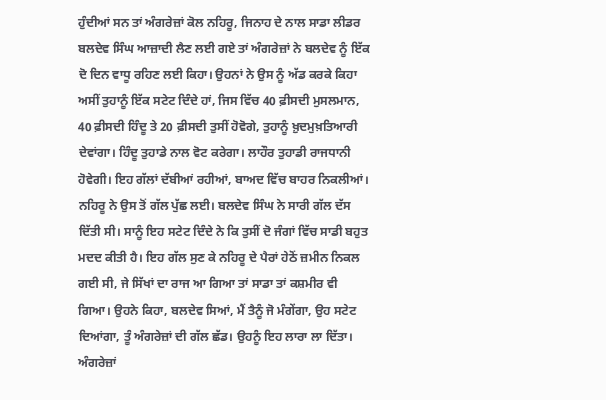ਹੁੰਦੀਆਂ ਸਨ ਤਾਂ ਅੰਗਰੇਜ਼ਾਂ ਕੋਲ ਨਹਿਰੂ, ਜਿਨਾਹ ਦੇ ਨਾਲ ਸਾਡਾ ਲੀਡਰ ਬਲਦੇਵ ਸਿੰਘ ਆਜ਼ਾਦੀ ਲੈਣ ਲਈ ਗਏ ਤਾਂ ਅੰਗਰੇਜ਼ਾਂ ਨੇ ਬਲਦੇਵ ਨੂੰ ਇੱਕ ਦੋ ਦਿਨ ਵਾਧੂ ਰਹਿਣ ਲਈ ਕਿਹਾ। ਉਹਨਾਂ ਨੇ ਉਸ ਨੂੰ ਅੱਡ ਕਰਕੇ ਕਿਹਾ ਅਸੀਂ ਤੁਹਾਨੂੰ ਇੱਕ ਸਟੇਟ ਦਿੰਦੇ ਹਾਂ, ਜਿਸ ਵਿੱਚ 40 ਫ਼ੀਸਦੀ ਮੁਸਲਮਾਨ, 40 ਫ਼ੀਸਦੀ ਹਿੰਦੂ ਤੇ 20 ਫ਼ੀਸਦੀ ਤੁਸੀਂ ਹੋਵੋਗੇ, ਤੁਹਾਨੂੰ ਖ਼ੁਦਮੁਖ਼ਤਿਆਰੀ ਦੇਵਾਂਗਾ। ਹਿੰਦੂ ਤੁਹਾਡੇ ਨਾਲ ਵੋਟ ਕਰੇਗਾ। ਲਾਹੌਰ ਤੁਹਾਡੀ ਰਾਜਧਾਨੀ ਹੋਵੇਗੀ। ਇਹ ਗੱਲਾਂ ਦੱਬੀਆਂ ਰਹੀਆਂ, ਬਾਅਦ ਵਿੱਚ ਬਾਹਰ ਨਿਕਲੀਆਂ। ਨਹਿਰੂ ਨੇ ਉਸ ਤੋਂ ਗੱਲ ਪੁੱਛ ਲਈ। ਬਲਦੇਵ ਸਿੰਘ ਨੇ ਸਾਰੀ ਗੱਲ ਦੱਸ ਦਿੱਤੀ ਸੀ। ਸਾਨੂੰ ਇਹ ਸਟੇਟ ਦਿੰਦੇ ਨੇ ਕਿ ਤੁਸੀਂ ਦੋ ਜੰਗਾਂ ਵਿੱਚ ਸਾਡੀ ਬਹੁਤ ਮਦਦ ਕੀਤੀ ਹੈ। ਇਹ ਗੱਲ ਸੁਣ ਕੇ ਨਹਿਰੂ ਦੇ ਪੈਰਾਂ ਹੇਠੋਂ ਜ਼ਮੀਨ ਨਿਕਲ ਗਈ ਸੀ, ਜੇ ਸਿੱਖਾਂ ਦਾ ਰਾਜ ਆ ਗਿਆ ਤਾਂ ਸਾਡਾ ਤਾਂ ਕਸ਼ਮੀਰ ਵੀ ਗਿਆ। ਉਹਨੇ ਕਿਹਾ, ਬਲਦੇਵ ਸਿਆਂ, ਮੈਂ ਤੈਨੂੰ ਜੋ ਮੰਗੇਂਗਾ, ਉਹ ਸਟੇਟ ਦਿਆਂਗਾ, ਤੂੰ ਅੰਗਰੇਜ਼ਾਂ ਦੀ ਗੱਲ ਛੱਡ। ਉਹਨੂੰ ਇਹ ਲਾਰਾ ਲਾ ਦਿੱਤਾ। ਅੰਗਰੇਜ਼ਾਂ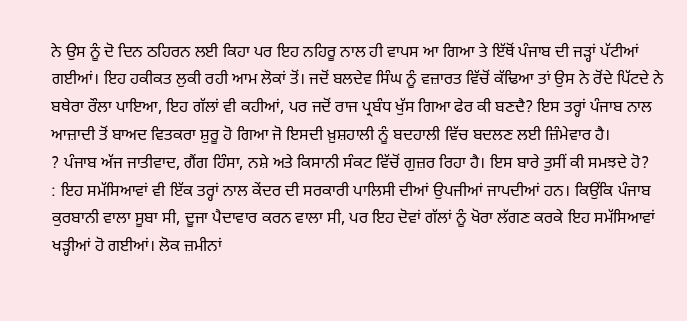ਨੇ ਉਸ ਨੂੰ ਦੋ ਦਿਨ ਠਹਿਰਨ ਲਈ ਕਿਹਾ ਪਰ ਇਹ ਨਹਿਰੂ ਨਾਲ ਹੀ ਵਾਪਸ ਆ ਗਿਆ ਤੇ ਇੱਥੋਂ ਪੰਜਾਬ ਦੀ ਜੜ੍ਹਾਂ ਪੱਟੀਆਂ ਗਈਆਂ। ਇਹ ਹਕੀਕਤ ਲੁਕੀ ਰਹੀ ਆਮ ਲੋਕਾਂ ਤੋਂ। ਜਦੋਂ ਬਲਦੇਵ ਸਿੰਘ ਨੂੰ ਵਜ਼ਾਰਤ ਵਿੱਚੋਂ ਕੱਢਿਆ ਤਾਂ ਉਸ ਨੇ ਰੋਂਦੇ ਪਿੱਟਦੇ ਨੇ ਬਥੇਰਾ ਰੌਲਾ ਪਾਇਆ, ਇਹ ਗੱਲਾਂ ਵੀ ਕਹੀਆਂ, ਪਰ ਜਦੋਂ ਰਾਜ ਪ੍ਰਬੰਧ ਖੁੱਸ ਗਿਆ ਫੇਰ ਕੀ ਬਣਦੈ? ਇਸ ਤਰ੍ਹਾਂ ਪੰਜਾਬ ਨਾਲ ਆਜ਼ਾਦੀ ਤੋਂ ਬਾਅਦ ਵਿਤਕਰਾ ਸ਼ੁਰੂ ਹੋ ਗਿਆ ਜੋ ਇਸਦੀ ਖ਼ੁਸ਼ਹਾਲੀ ਨੂੰ ਬਦਹਾਲੀ ਵਿੱਚ ਬਦਲਣ ਲਈ ਜ਼ਿੰਮੇਵਾਰ ਹੈ।
? ਪੰਜਾਬ ਅੱਜ ਜਾਤੀਵਾਦ, ਗੈਂਗ ਹਿੰਸਾ, ਨਸ਼ੇ ਅਤੇ ਕਿਸਾਨੀ ਸੰਕਟ ਵਿੱਚੋਂ ਗੁਜ਼ਰ ਰਿਹਾ ਹੈ। ਇਸ ਬਾਰੇ ਤੁਸੀਂ ਕੀ ਸਮਝਦੇ ਹੋ?
: ਇਹ ਸਮੱਸਿਆਵਾਂ ਵੀ ਇੱਕ ਤਰ੍ਹਾਂ ਨਾਲ ਕੇਂਦਰ ਦੀ ਸਰਕਾਰੀ ਪਾਲਿਸੀ ਦੀਆਂ ਉਪਜੀਆਂ ਜਾਪਦੀਆਂ ਹਨ। ਕਿਉਂਕਿ ਪੰਜਾਬ ਕੁਰਬਾਨੀ ਵਾਲਾ ਸੂਬਾ ਸੀ, ਦੂਜਾ ਪੈਦਾਵਾਰ ਕਰਨ ਵਾਲਾ ਸੀ, ਪਰ ਇਹ ਦੋਵਾਂ ਗੱਲਾਂ ਨੂੰ ਖੋਰਾ ਲੱਗਣ ਕਰਕੇ ਇਹ ਸਮੱਸਿਆਵਾਂ ਖੜ੍ਹੀਆਂ ਹੋ ਗਈਆਂ। ਲੋਕ ਜ਼ਮੀਨਾਂ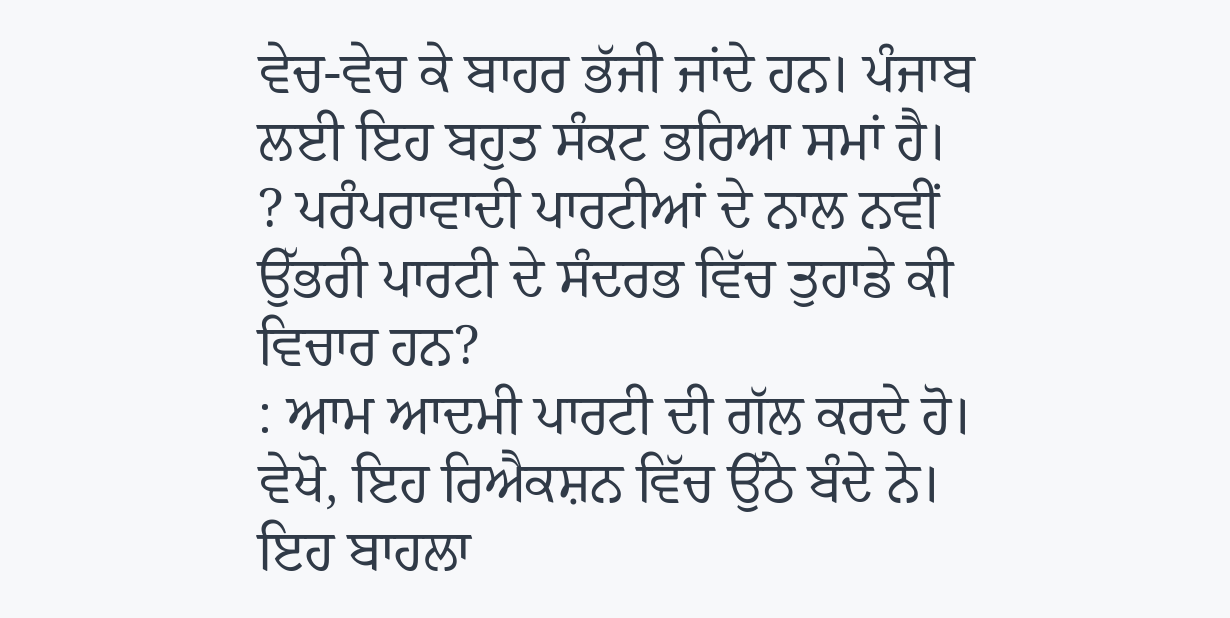ਵੇਚ-ਵੇਚ ਕੇ ਬਾਹਰ ਭੱਜੀ ਜਾਂਦੇ ਹਨ। ਪੰਜਾਬ ਲਈ ਇਹ ਬਹੁਤ ਸੰਕਟ ਭਰਿਆ ਸਮਾਂ ਹੈ।
? ਪਰੰਪਰਾਵਾਦੀ ਪਾਰਟੀਆਂ ਦੇ ਨਾਲ ਨਵੀਂ ਉੱਭਰੀ ਪਾਰਟੀ ਦੇ ਸੰਦਰਭ ਵਿੱਚ ਤੁਹਾਡੇ ਕੀ ਵਿਚਾਰ ਹਨ?
: ਆਮ ਆਦਮੀ ਪਾਰਟੀ ਦੀ ਗੱਲ ਕਰਦੇ ਹੋ। ਵੇਖੋ, ਇਹ ਰਿਐਕਸ਼ਨ ਵਿੱਚ ਉੱਠੇ ਬੰਦੇ ਨੇ। ਇਹ ਬਾਹਲਾ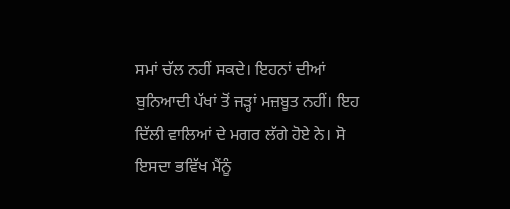ਸਮਾਂ ਚੱਲ ਨਹੀਂ ਸਕਦੇ। ਇਹਨਾਂ ਦੀਆਂ ਬੁਨਿਆਦੀ ਪੱਖਾਂ ਤੋਂ ਜੜ੍ਹਾਂ ਮਜ਼ਬੂਤ ਨਹੀਂ। ਇਹ ਦਿੱਲੀ ਵਾਲਿਆਂ ਦੇ ਮਗਰ ਲੱਗੇ ਹੋਏ ਨੇ। ਸੋ ਇਸਦਾ ਭਵਿੱਖ ਮੈਂਨੂੰ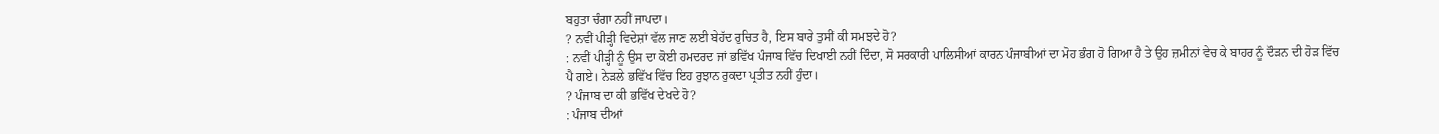ਬਹੁਤਾ ਚੰਗਾ ਨਹੀਂ ਜਾਪਦਾ।
? ਨਵੀਂ ਪੀੜ੍ਹੀ ਵਿਦੇਸ਼ਾਂ ਵੱਲ ਜਾਣ ਲਈ ਬੇਹੱਦ ਰੁਚਿਤ ਹੈ, ਇਸ ਬਾਰੇ ਤੁਸੀਂ ਕੀ ਸਮਝਦੇ ਹੋ?
: ਨਵੀਂ ਪੀੜ੍ਹੀ ਨੂੰ ਉਸ ਦਾ ਕੋਈ ਹਮਦਰਦ ਜਾਂ ਭਵਿੱਖ ਪੰਜਾਬ ਵਿੱਚ ਦਿਖਾਈ ਨਹੀਂ ਦਿੰਦਾ, ਸੋ ਸਰਕਾਰੀ ਪਾਲਿਸੀਆਂ ਕਾਰਨ ਪੰਜਾਬੀਆਂ ਦਾ ਮੋਹ ਭੰਗ ਹੋ ਗਿਆ ਹੈ ਤੇ ਉਹ ਜ਼ਮੀਨਾਂ ਵੇਚ ਕੇ ਬਾਹਰ ਨੂੰ ਦੌੜਨ ਦੀ ਹੋੜ ਵਿੱਚ ਪੈ ਗਏ। ਨੇੜਲੇ ਭਵਿੱਖ ਵਿੱਚ ਇਹ ਰੁਝਾਨ ਰੁਕਦਾ ਪ੍ਰਤੀਤ ਨਹੀਂ ਹੁੰਦਾ।
? ਪੰਜਾਬ ਦਾ ਕੀ ਭਵਿੱਖ ਦੇਖਦੇ ਹੋ?
: ਪੰਜਾਬ ਦੀਆਂ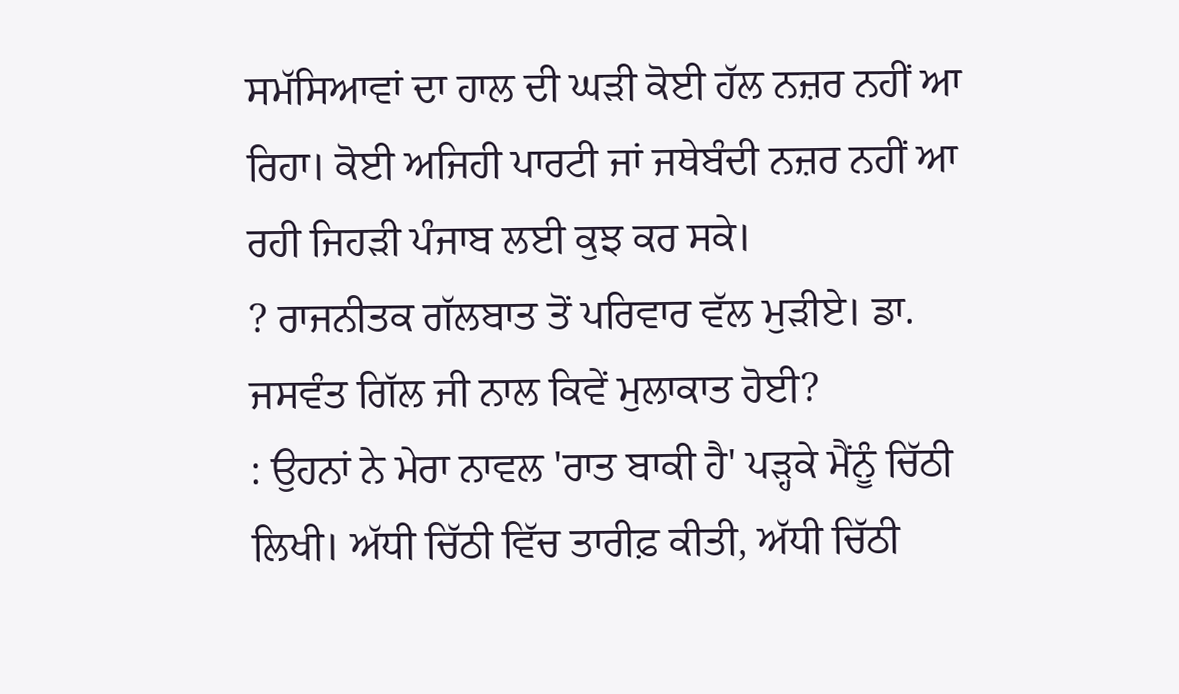ਸਮੱਸਿਆਵਾਂ ਦਾ ਹਾਲ ਦੀ ਘੜੀ ਕੋਈ ਹੱਲ ਨਜ਼ਰ ਨਹੀਂ ਆ ਰਿਹਾ। ਕੋਈ ਅਜਿਹੀ ਪਾਰਟੀ ਜਾਂ ਜਥੇਬੰਦੀ ਨਜ਼ਰ ਨਹੀਂ ਆ ਰਹੀ ਜਿਹੜੀ ਪੰਜਾਬ ਲਈ ਕੁਝ ਕਰ ਸਕੇ।
? ਰਾਜਨੀਤਕ ਗੱਲਬਾਤ ਤੋਂ ਪਰਿਵਾਰ ਵੱਲ ਮੁੜੀਏ। ਡਾ. ਜਸਵੰਤ ਗਿੱਲ ਜੀ ਨਾਲ ਕਿਵੇਂ ਮੁਲਾਕਾਤ ਹੋਈ?
: ਉਹਨਾਂ ਨੇ ਮੇਰਾ ਨਾਵਲ 'ਰਾਤ ਬਾਕੀ ਹੈ' ਪੜ੍ਹਕੇ ਮੈਂਨੂੰ ਚਿੱਠੀ ਲਿਖੀ। ਅੱਧੀ ਚਿੱਠੀ ਵਿੱਚ ਤਾਰੀਫ਼ ਕੀਤੀ, ਅੱਧੀ ਚਿੱਠੀ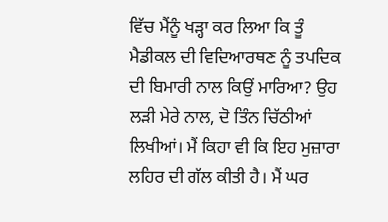ਵਿੱਚ ਮੈਂਨੂੰ ਖੜ੍ਹਾ ਕਰ ਲਿਆ ਕਿ ਤੂੰ ਮੈਡੀਕਲ ਦੀ ਵਿਦਿਆਰਥਣ ਨੂੰ ਤਪਦਿਕ ਦੀ ਬਿਮਾਰੀ ਨਾਲ ਕਿਉਂ ਮਾਰਿਆ? ਉਹ ਲੜੀ ਮੇਰੇ ਨਾਲ, ਦੋ ਤਿੰਨ ਚਿੱਠੀਆਂ ਲਿਖੀਆਂ। ਮੈਂ ਕਿਹਾ ਵੀ ਕਿ ਇਹ ਮੁਜ਼ਾਰਾ ਲਹਿਰ ਦੀ ਗੱਲ ਕੀਤੀ ਹੈ। ਮੈਂ ਘਰ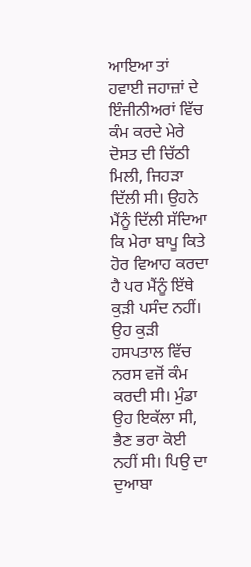ਆਇਆ ਤਾਂ ਹਵਾਈ ਜਹਾਜ਼ਾਂ ਦੇ ਇੰਜੀਨੀਅਰਾਂ ਵਿੱਚ ਕੰਮ ਕਰਦੇ ਮੇਰੇ ਦੋਸਤ ਦੀ ਚਿੱਠੀ ਮਿਲੀ, ਜਿਹੜਾ ਦਿੱਲੀ ਸੀ। ਉਹਨੇ ਮੈਂਨੂੰ ਦਿੱਲੀ ਸੱਦਿਆ ਕਿ ਮੇਰਾ ਬਾਪੂ ਕਿਤੇ ਹੋਰ ਵਿਆਹ ਕਰਦਾ ਹੈ ਪਰ ਮੈਂਨੂੰ ਇੱਥੇ ਕੁੜੀ ਪਸੰਦ ਨਹੀਂ। ਉਹ ਕੁੜੀ ਹਸਪਤਾਲ ਵਿੱਚ ਨਰਸ ਵਜੋਂ ਕੰਮ ਕਰਦੀ ਸੀ। ਮੁੰਡਾ ਉਹ ਇਕੱਲਾ ਸੀ, ਭੈਣ ਭਰਾ ਕੋਈ ਨਹੀਂ ਸੀ। ਪਿਉ ਦਾ ਦੁਆਬਾ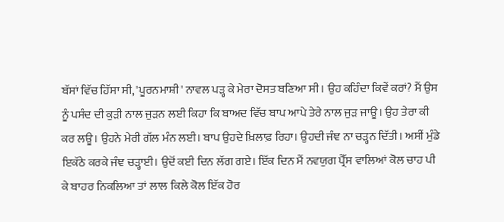ਬੱਸਾਂ ਵਿੱਚ ਹਿੱਸਾ ਸੀ, 'ਪੂਰਨਮਾਸ਼ੀ' ਨਾਵਲ ਪੜ੍ਹ ਕੇ ਮੇਰਾ ਦੋਸਤ ਬਣਿਆ ਸੀ। ਉਹ ਕਹਿੰਦਾ ਕਿਵੇਂ ਕਰਾਂ? ਮੈਂ ਉਸ ਨੂੰ ਪਸੰਦ ਦੀ ਕੁੜੀ ਨਾਲ ਜੁੜਨ ਲਈ ਕਿਹਾ ਕਿ ਬਾਅਦ ਵਿੱਚ ਬਾਪ ਆਪੇ ਤੇਰੇ ਨਾਲ ਜੁੜ ਜਾਊ। ਉਹ ਤੇਰਾ ਕੀ ਕਰ ਲਊ। ਉਹਨੇ ਮੇਰੀ ਗੱਲ ਮੰਨ ਲਈ। ਬਾਪ ਉਹਦੇ ਖ਼ਿਲਾਫ਼ ਰਿਹਾ। ਉਹਦੀ ਜੰਞ ਨਾ ਚੜ੍ਹਨ ਦਿੱਤੀ। ਅਸੀਂ ਮੁੰਡੇ ਇਕੱਠੇ ਕਰਕੇ ਜੰਞ ਚੜ੍ਹਾਈ। ਉਦੋਂ ਕਈ ਦਿਨ ਲੱਗ ਗਏ। ਇੱਕ ਦਿਨ ਮੈਂ ਨਵਯੁਗ ਪ੍ਰੈੱਸ ਵਾਲਿਆਂ ਕੋਲ ਚਾਹ ਪੀ ਕੇ ਬਾਹਰ ਨਿਕਲਿਆ ਤਾਂ ਲਾਲ ਕਿਲੇ ਕੋਲ ਇੱਕ ਹੋਰ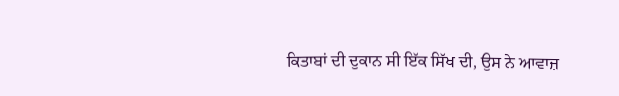ਕਿਤਾਬਾਂ ਦੀ ਦੁਕਾਨ ਸੀ ਇੱਕ ਸਿੱਖ ਦੀ, ਉਸ ਨੇ ਆਵਾਜ਼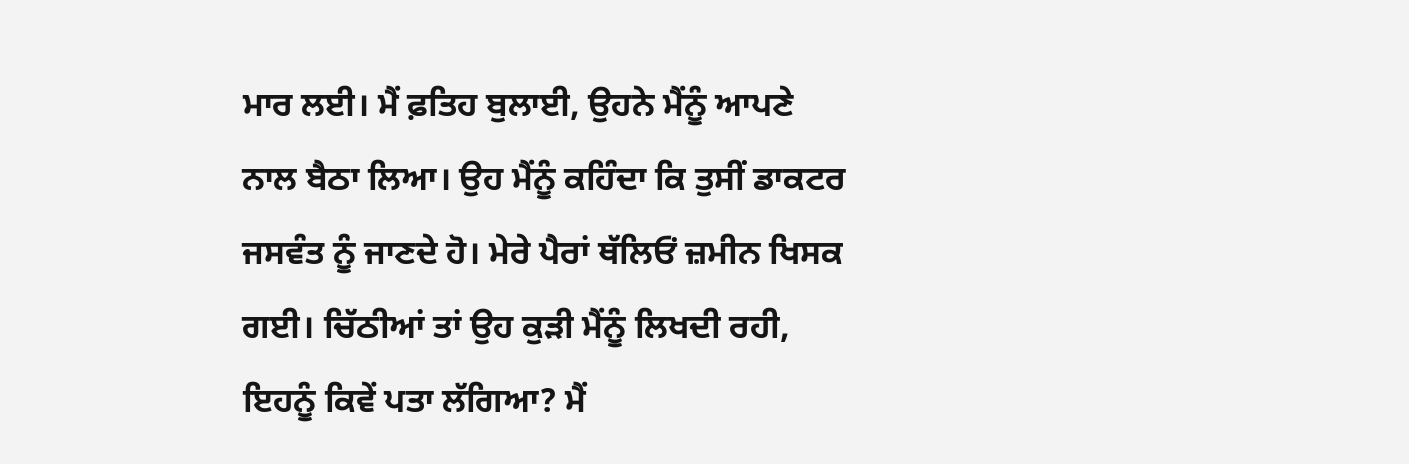ਮਾਰ ਲਈ। ਮੈਂ ਫ਼ਤਿਹ ਬੁਲਾਈ, ਉਹਨੇ ਮੈਂਨੂੰ ਆਪਣੇ ਨਾਲ ਬੈਠਾ ਲਿਆ। ਉਹ ਮੈਂਨੂੰ ਕਹਿੰਦਾ ਕਿ ਤੁਸੀਂ ਡਾਕਟਰ ਜਸਵੰਤ ਨੂੰ ਜਾਣਦੇ ਹੋ। ਮੇਰੇ ਪੈਰਾਂ ਥੱਲਿਓਂ ਜ਼ਮੀਨ ਖਿਸਕ ਗਈ। ਚਿੱਠੀਆਂ ਤਾਂ ਉਹ ਕੁੜੀ ਮੈਂਨੂੰ ਲਿਖਦੀ ਰਹੀ, ਇਹਨੂੰ ਕਿਵੇਂ ਪਤਾ ਲੱਗਿਆ? ਮੈਂ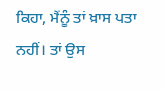ਕਿਹਾ, ਮੈਂਨੂੰ ਤਾਂ ਖ਼ਾਸ ਪਤਾ ਨਹੀਂ। ਤਾਂ ਉਸ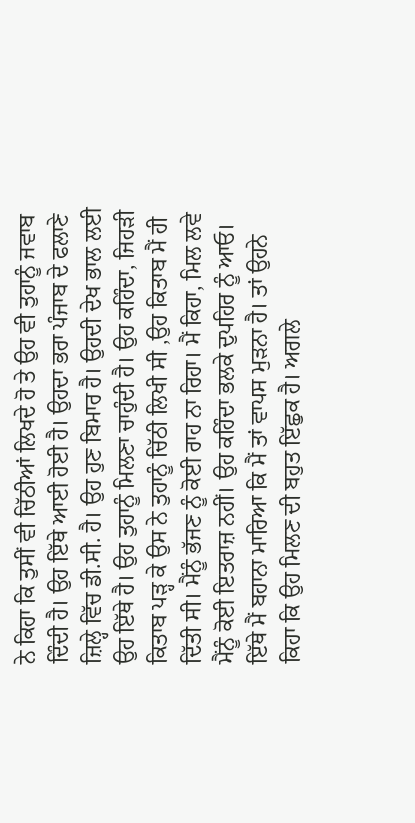ਨੇ ਕਿਹਾ ਕਿ ਤੁਸੀਂ ਵੀ ਚਿੱਠੀਆਂ ਲਿਖਦੇ ਹੋ ਤੇ ਉਹ ਵੀ ਤੁਹਾਨੂੰ ਜਵਾਬ ਦਿੰਦੀ ਹੈ। ਉਹ ਇੱਥੇ ਆਈ ਹੋਈ ਹੈ। ਉਹਦਾ ਭਰਾ ਪੰਜਾਬ ਦੇ ਫਲਾਣੇ ਜ਼ਿਲ੍ਹੇ ਵਿੱਚ ਡੀ.ਸੀ. ਹੈ। ਉਹ ਹੁਣ ਬਿਮਾਰ ਹੈ। ਉਹਦੀ ਦੇਖ ਭਾਲ ਲਈ ਉਹ ਇੱਥੇ ਹੈ। ਉਹ ਤੁਹਾਨੂੰ ਮਿਲਣਾ ਚਾਹੁੰਦੀ ਹੈ। ਉਹ ਕਹਿੰਦਾ, ਜਿਹੜੀ ਕਿਤਾਬ ਪੜ੍ਹ ਕੇ ਉਸ ਨੇ ਤੁਹਾਨੂੰ ਚਿੱਠੀ ਲਿਖੀ ਸੀ ,ਉਹ ਕਿਤਾਬ ਮੈਂ ਹੀ ਦਿੱਤੀ ਸੀ। ਮੈਂਨੂੰ ਭੱਜਣ ਨੂੰ ਕੋਈ ਰਾਹ ਨਾ ਰਿਹਾ। ਮੈਂ ਕਿਹਾ, ਮਿਲ ਲਵੇ ਮੈਂਨੂੰ ਕੋਈ ਇਤਰਾਜ਼ ਨਹੀਂ। ਉਹ ਕਹਿੰਦਾ ਭਲਕੇ ਦੁਪਹਿਰ ਨੂੰ ਆਓ। ਇੱਥੇ ਮੈਂ ਬਹਾਨਾ ਮਾਰਿਆ ਕਿ ਮੈਂ ਤਾਂ ਵਾਪਸ ਮੁੜਨਾ ਹੈ। ਤਾਂ ਉਹਨੇ ਕਿਹਾ ਕਿ ਉਹ ਮਿਲਣ ਦੀ ਬਹੁਤ ਇੱਛੁਕ ਹੈ। ਅਗਲੇ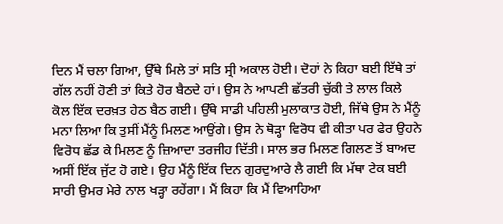ਦਿਨ ਮੈਂ ਚਲਾ ਗਿਆ, ਉੱਥੇ ਮਿਲੇ ਤਾਂ ਸਤਿ ਸ੍ਰੀ ਅਕਾਲ ਹੋਈ। ਦੋਹਾਂ ਨੇ ਕਿਹਾ ਬਈ ਇੱਥੇ ਤਾਂ ਗੱਲ ਨਹੀਂ ਹੋਣੀ ਤਾਂ ਕਿਤੇ ਹੋਰ ਬੈਠਦੇ ਹਾਂ। ਉਸ ਨੇ ਆਪਣੀ ਛੱਤਰੀ ਚੁੱਕੀ ਤੇ ਲਾਲ ਕਿਲੇ ਕੋਲ ਇੱਕ ਦਰਖ਼ਤ ਹੇਠ ਬੈਠ ਗਈ। ਉੱਥੇ ਸਾਡੀ ਪਹਿਲੀ ਮੁਲਾਕਾਤ ਹੋਈ, ਜਿੱਥੇ ਉਸ ਨੇ ਮੈਂਨੂੰ ਮਨਾ ਲਿਆ ਕਿ ਤੁਸੀਂ ਮੈਂਨੂੰ ਮਿਲਣ ਆਉਂਗੇ। ਉਸ ਨੇ ਥੋੜ੍ਹਾ ਵਿਰੋਧ ਵੀ ਕੀਤਾ ਪਰ ਫੇਰ ਉਹਨੇ ਵਿਰੋਧ ਛੱਡ ਕੇ ਮਿਲਣ ਨੂੰ ਜ਼ਿਆਦਾ ਤਰਜੀਹ ਦਿੱਤੀ। ਸਾਲ ਭਰ ਮਿਲਣ ਗਿਲਣ ਤੋਂ ਬਾਅਦ ਅਸੀਂ ਇੱਕ ਜੁੱਟ ਹੋ ਗਏ। ਉਹ ਮੈਂਨੂੰ ਇੱਕ ਦਿਨ ਗੁਰਦੁਆਰੇ ਲੈ ਗਈ ਕਿ ਮੱਥਾ ਟੇਕ ਬਈ ਸਾਰੀ ਉਮਰ ਮੇਰੇ ਨਾਲ ਖੜ੍ਹਾ ਰਹੇਂਗਾ। ਮੈਂ ਕਿਹਾ ਕਿ ਮੈਂ ਵਿਆਹਿਆ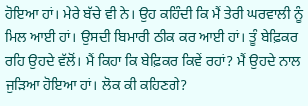ਹੋਇਆ ਹਾਂ। ਮੇਰੇ ਬੱਚੇ ਵੀ ਨੇ। ਉਹ ਕਹਿੰਦੀ ਕਿ ਮੈਂ ਤੇਰੀ ਘਰਵਾਲੀ ਨੂੰ ਮਿਲ ਆਈ ਹਾਂ। ਉਸਦੀ ਬਿਮਾਰੀ ਠੀਕ ਕਰ ਆਈ ਹਾਂ। ਤੂੰ ਬੇਫ਼ਿਕਰ ਰਹਿ ਉਹਦੇ ਵੱਲੋਂ। ਮੈਂ ਕਿਹਾ ਕਿ ਬੇਫ਼ਿਕਰ ਕਿਵੇਂ ਰਹਾਂ? ਮੈਂ ਉਹਦੇ ਨਾਲ ਜੁੜਿਆ ਹੋਇਆ ਹਾਂ। ਲੋਕ ਕੀ ਕਹਿਣਗੇ?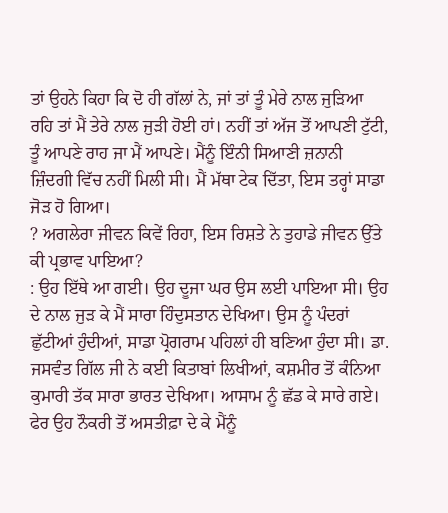ਤਾਂ ਉਹਨੇ ਕਿਹਾ ਕਿ ਦੋ ਹੀ ਗੱਲਾਂ ਨੇ, ਜਾਂ ਤਾਂ ਤੂੰ ਮੇਰੇ ਨਾਲ ਜੁੜਿਆ ਰਹਿ ਤਾਂ ਮੈਂ ਤੇਰੇ ਨਾਲ ਜੁੜੀ ਹੋਈ ਹਾਂ। ਨਹੀਂ ਤਾਂ ਅੱਜ ਤੋਂ ਆਪਣੀ ਟੁੱਟੀ, ਤੂੰ ਆਪਣੇ ਰਾਹ ਜਾ ਮੈਂ ਆਪਣੇ। ਮੈਂਨੂੰ ਇੰਨੀ ਸਿਆਣੀ ਜ਼ਨਾਨੀ ਜ਼ਿੰਦਗੀ ਵਿੱਚ ਨਹੀਂ ਮਿਲੀ ਸੀ। ਮੈਂ ਮੱਥਾ ਟੇਕ ਦਿੱਤਾ, ਇਸ ਤਰ੍ਹਾਂ ਸਾਡਾ ਜੋੜ ਹੋ ਗਿਆ।
? ਅਗਲੇਰਾ ਜੀਵਨ ਕਿਵੇਂ ਰਿਹਾ, ਇਸ ਰਿਸ਼ਤੇ ਨੇ ਤੁਹਾਡੇ ਜੀਵਨ ਉੱਤੇ ਕੀ ਪ੍ਰਭਾਵ ਪਾਇਆ?
: ਉਹ ਇੱਥੇ ਆ ਗਈ। ਉਹ ਦੂਜਾ ਘਰ ਉਸ ਲਈ ਪਾਇਆ ਸੀ। ਉਹ ਦੇ ਨਾਲ ਜੁੜ ਕੇ ਮੈਂ ਸਾਰਾ ਹਿੰਦੁਸਤਾਨ ਦੇਖਿਆ। ਉਸ ਨੂੰ ਪੰਦਰਾਂ ਛੁੱਟੀਆਂ ਹੁੰਦੀਆਂ, ਸਾਡਾ ਪ੍ਰੋਗਰਾਮ ਪਹਿਲਾਂ ਹੀ ਬਣਿਆ ਹੁੰਦਾ ਸੀ। ਡਾ. ਜਸਵੰਤ ਗਿੱਲ ਜੀ ਨੇ ਕਈ ਕਿਤਾਬਾਂ ਲਿਖੀਆਂ, ਕਸ਼ਮੀਰ ਤੋਂ ਕੰਨਿਆ ਕੁਮਾਰੀ ਤੱਕ ਸਾਰਾ ਭਾਰਤ ਦੇਖਿਆ। ਆਸਾਮ ਨੂੰ ਛੱਡ ਕੇ ਸਾਰੇ ਗਏ। ਫੇਰ ਉਹ ਨੌਕਰੀ ਤੋਂ ਅਸਤੀਫ਼ਾ ਦੇ ਕੇ ਮੈਂਨੂੰ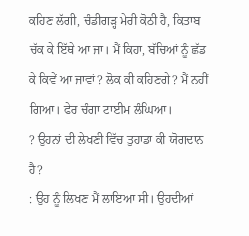ਕਹਿਣ ਲੱਗੀ, ਚੰਡੀਗੜ੍ਹ ਮੇਰੀ ਕੋਠੀ ਹੈ, ਕਿਤਾਬ ਚੱਕ ਕੇ ਇੱਥੇ ਆ ਜਾ। ਮੈਂ ਕਿਹਾ, ਬੱਚਿਆਂ ਨੂੰ ਛੱਡ ਕੇ ਕਿਵੇਂ ਆ ਜਾਵਾਂ? ਲੋਕ ਕੀ ਕਹਿਣਗੇ? ਮੈਂ ਨਹੀਂ ਗਿਆ। ਫੇਰ ਚੰਗਾ ਟਾਈਮ ਲੰਘਿਆ।
? ਉਹਨਾਂ ਦੀ ਲੇਖਣੀ ਵਿੱਚ ਤੁਹਾਡਾ ਕੀ ਯੋਗਦਾਨ ਹੈ?
: ਉਹ ਨੂੰ ਲਿਖਣ ਮੈਂ ਲਾਇਆ ਸੀ। ਉਹਦੀਆਂ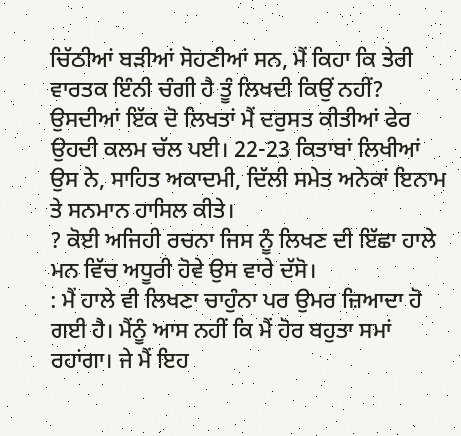ਚਿੱਠੀਆਂ ਬੜੀਆਂ ਸੋਹਣੀਆਂ ਸਨ, ਮੈਂ ਕਿਹਾ ਕਿ ਤੇਰੀ ਵਾਰਤਕ ਇੰਨੀ ਚੰਗੀ ਹੈ ਤੂੰ ਲਿਖਦੀ ਕਿਉਂ ਨਹੀਂ? ਉਸਦੀਆਂ ਇੱਕ ਦੋ ਲਿਖਤਾਂ ਮੈਂ ਦਰੁਸਤ ਕੀਤੀਆਂ ਫੇਰ ਉਹਦੀ ਕਲਮ ਚੱਲ ਪਈ। 22-23 ਕਿਤਾਬਾਂ ਲਿਖੀਆਂ ਉਸ ਨੇ, ਸਾਹਿਤ ਅਕਾਦਮੀ, ਦਿੱਲੀ ਸਮੇਤ ਅਨੇਕਾਂ ਇਨਾਮ ਤੇ ਸਨਮਾਨ ਹਾਸਿਲ ਕੀਤੇ।
? ਕੋਈ ਅਜਿਹੀ ਰਚਨਾ ਜਿਸ ਨੂੰ ਲਿਖਣ ਦੀ ਇੱਛਾ ਹਾਲੇ ਮਨ ਵਿੱਚ ਅਧੂਰੀ ਹੋਵੇ ਉਸ ਵਾਰੇ ਦੱਸੋ।
: ਮੈਂ ਹਾਲੇ ਵੀ ਲਿਖਣਾ ਚਾਹੁੰਨਾ ਪਰ ਉਮਰ ਜ਼ਿਆਦਾ ਹੋ ਗਈ ਹੈ। ਮੈਂਨੂੰ ਆਸ ਨਹੀਂ ਕਿ ਮੈਂ ਹੋਰ ਬਹੁਤਾ ਸਮਾਂ ਰਹਾਂਗਾ। ਜੇ ਮੈਂ ਇਹ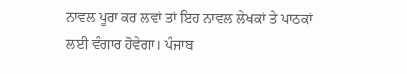ਨਾਵਲ ਪੂਰਾ ਕਰ ਲਵਾਂ ਤਾਂ ਇਹ ਨਾਵਲ ਲੇਖਕਾਂ ਤੇ ਪਾਠਕਾਂ ਲਈ ਵੰਗਾਰ ਹੋਵੇਗਾ। ਪੰਜਾਬ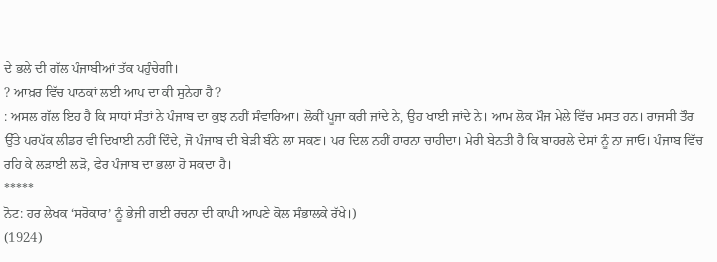ਦੇ ਭਲੇ ਦੀ ਗੱਲ ਪੰਜਾਬੀਆਂ ਤੱਕ ਪਹੁੰਚੇਗੀ।
? ਆਖ਼ਰ ਵਿੱਚ ਪਾਠਕਾਂ ਲਈ ਆਪ ਦਾ ਕੀ ਸੁਨੇਹਾ ਹੈ?
: ਅਸਲ ਗੱਲ ਇਹ ਹੈ ਕਿ ਸਾਧਾਂ ਸੰਤਾਂ ਨੇ ਪੰਜਾਬ ਦਾ ਕੁਝ ਨਹੀਂ ਸੰਵਾਰਿਆ। ਲੋਕੀਂ ਪੂਜਾ ਕਰੀ ਜਾਂਦੇ ਨੇ, ਉਹ ਖਾਈ ਜਾਂਦੇ ਨੇ। ਆਮ ਲੋਕ ਮੌਜ ਮੇਲੇ ਵਿੱਚ ਮਸਤ ਹਨ। ਰਾਜਸੀ ਤੌਰ ਉੱਤੇ ਪਰਪੱਕ ਲੀਡਰ ਵੀ ਦਿਖਾਈ ਨਹੀਂ ਦਿੰਦੇ, ਜੋ ਪੰਜਾਬ ਦੀ ਬੇੜੀ ਬੰਨੇ ਲਾ ਸਕਣ। ਪਰ ਦਿਲ ਨਹੀਂ ਹਾਰਨਾ ਚਾਹੀਦਾ। ਮੇਰੀ ਬੇਨਤੀ ਹੈ ਕਿ ਬਾਹਰਲੇ ਦੇਸਾਂ ਨੂੰ ਨਾ ਜਾਓ। ਪੰਜਾਬ ਵਿੱਚ ਰਹਿ ਕੇ ਲੜਾਈ ਲੜੋ, ਫੇਰ ਪੰਜਾਬ ਦਾ ਭਲਾ ਹੋ ਸਕਦਾ ਹੈ।
*****
ਨੋਟ: ਹਰ ਲੇਖਕ ‘ਸਰੋਕਾਰ’ ਨੂੰ ਭੇਜੀ ਗਈ ਰਚਨਾ ਦੀ ਕਾਪੀ ਆਪਣੇ ਕੋਲ ਸੰਭਾਲਕੇ ਰੱਖੇ।)
(1924)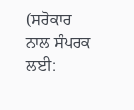(ਸਰੋਕਾਰ ਨਾਲ ਸੰਪਰਕ ਲਈ: